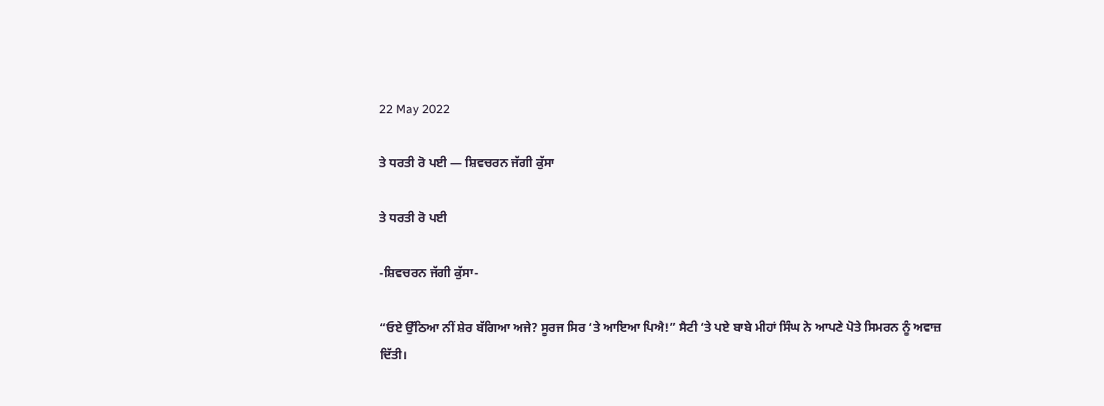22 May 2022

ਤੇ ਧਰਤੀ ਰੋ ਪਈ — ਸ਼ਿਵਚਰਨ ਜੱਗੀ ਕੁੱਸਾ

ਤੇ ਧਰਤੀ ਰੋ ਪਈ

-ਸ਼ਿਵਚਰਨ ਜੱਗੀ ਕੁੱਸਾ-

“ਓਏ ਉੱਠਿਆ ਨੀਂ ਸ਼ੇਰ ਬੱਗਿਆ ਅਜੇ? ਸੂਰਜ ਸਿਰ ‘ਤੇ ਆਇਆ ਪਿਐ!” ਸੈਟੀ ‘ਤੇ ਪਏ ਬਾਬੇ ਮੀਹਾਂ ਸਿੰਘ ਨੇ ਆਪਣੇ ਪੋਤੇ ਸਿਮਰਨ ਨੂੰ ਅਵਾਜ਼ ਦਿੱਤੀ।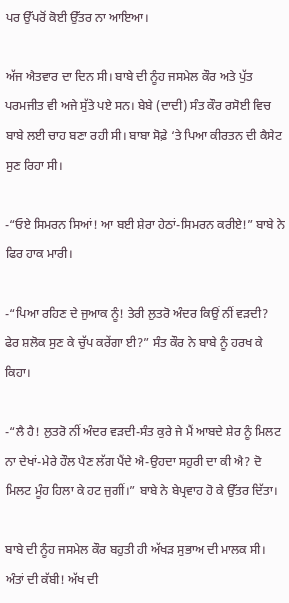ਪਰ ਉੱਪਰੋਂ ਕੋਈ ਉੱਤਰ ਨਾ ਆਇਆ।

ਅੱਜ ਐਤਵਾਰ ਦਾ ਦਿਨ ਸੀ। ਬਾਬੇ ਦੀ ਨੂੰਹ ਜਸਮੇਲ ਕੌਰ ਅਤੇ ਪੁੱਤ ਪਰਮਜੀਤ ਵੀ ਅਜੇ ਸੁੱਤੇ ਪਏ ਸਨ। ਬੇਬੇ (ਦਾਦੀ) ਸੰਤ ਕੌਰ ਰਸੋਈ ਵਿਚ ਬਾਬੇ ਲਈ ਚਾਹ ਬਣਾ ਰਹੀ ਸੀ। ਬਾਬਾ ਸੋਫ਼ੇ ‘ਤੇ ਪਿਆ ਕੀਰਤਨ ਦੀ ਕੈਸੇਟ ਸੁਣ ਰਿਹਾ ਸੀ।

-“ਓਏ ਸਿਮਰਨ ਸਿਆਂ! ਆ ਬਈ ਸ਼ੇਰਾ ਹੇਠਾਂ-ਸਿਮਰਨ ਕਰੀਏ!” ਬਾਬੇ ਨੇ ਫਿਰ ਹਾਕ ਮਾਰੀ।

-“ਪਿਆ ਰਹਿਣ ਦੇ ਜੁਆਕ ਨੂੰ! ਤੇਰੀ ਲੁਤਰੋ ਅੰਦਰ ਕਿਉਂ ਨੀਂ ਵੜਦੀ? ਫੇਰ ਸ਼ਲੋਕ ਸੁਣ ਕੇ ਚੁੱਪ ਕਰੇਂਗਾ ਈ?” ਸੰਤ ਕੌਰ ਨੇ ਬਾਬੇ ਨੂੰ ਹਰਖ ਕੇ ਕਿਹਾ।

-“ਲੈ ਹੈ! ਲੁਤਰੋ ਨੀਂ ਅੰਦਰ ਵੜਦੀ-ਸੰਤ ਕੁਰੇ ਜੇ ਮੈਂ ਆਬਦੇ ਸ਼ੇਰ ਨੂੰ ਮਿਲਟ ਨਾ ਦੇਖਾਂ-ਮੇਰੇ ਹੌਲ ਪੈਣ ਲੱਗ ਪੈਂਦੇ ਐ-ਉਹਦਾ ਸਹੁਰੀ ਦਾ ਕੀ ਐ? ਦੋ ਮਿਲਟ ਮੂੰਹ ਹਿਲਾ ਕੇ ਹਟ ਜੁਗੀਂ।” ਬਾਬੇ ਨੇ ਬੇਪ੍ਰਵਾਹ ਹੋ ਕੇ ਉੱਤਰ ਦਿੱਤਾ।

ਬਾਬੇ ਦੀ ਨੂੰਹ ਜਸਮੇਲ ਕੌਰ ਬਹੁਤੀ ਹੀ ਅੱਖੜ ਸੁਭਾਅ ਦੀ ਮਾਲਕ ਸੀ। ਅੰਤਾਂ ਦੀ ਕੱਬੀ! ਅੱਖ ਦੀ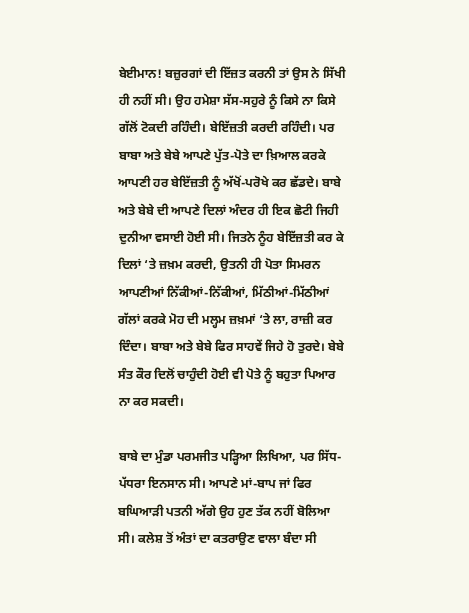ਬੇਈਮਾਨ! ਬਜ਼ੁਰਗਾਂ ਦੀ ਇੱਜ਼ਤ ਕਰਨੀ ਤਾਂ ਉਸ ਨੇ ਸਿੱਖੀ ਹੀ ਨਹੀਂ ਸੀ। ਉਹ ਹਮੇਸ਼ਾ ਸੱਸ-ਸਹੁਰੇ ਨੂੰ ਕਿਸੇ ਨਾ ਕਿਸੇ ਗੱਲੋਂ ਟੋਕਦੀ ਰਹਿੰਦੀ। ਬੇਇੱਜ਼ਤੀ ਕਰਦੀ ਰਹਿੰਦੀ। ਪਰ ਬਾਬਾ ਅਤੇ ਬੇਬੇ ਆਪਣੇ ਪੁੱਤ-ਪੋਤੇ ਦਾ ਖ਼ਿਆਲ ਕਰਕੇ ਆਪਣੀ ਹਰ ਬੇਇੱਜ਼ਤੀ ਨੂੰ ਅੱਖੋਂ-ਪਰੋਖੇ ਕਰ ਛੱਡਦੇ। ਬਾਬੇ ਅਤੇ ਬੇਬੇ ਦੀ ਆਪਣੇ ਦਿਲਾਂ ਅੰਦਰ ਹੀ ਇਕ ਛੋਟੀ ਜਿਹੀ ਦੁਨੀਆ ਵਸਾਈ ਹੋਈ ਸੀ। ਜਿਤਨੇ ਨੂੰਹ ਬੇਇੱਜ਼ਤੀ ਕਰ ਕੇ ਦਿਲਾਂ ‘ਤੇ ਜ਼ਖ਼ਮ ਕਰਦੀ, ਉਤਨੀ ਹੀ ਪੋਤਾ ਸਿਮਰਨ ਆਪਣੀਆਂ ਨਿੱਕੀਆਂ-ਨਿੱਕੀਆਂ, ਮਿੱਠੀਆਂ-ਮਿੱਠੀਆਂ ਗੱਲਾਂ ਕਰਕੇ ਮੋਹ ਦੀ ਮਲ੍ਹਮ ਜ਼ਖ਼ਮਾਂ ‘ਤੇ ਲਾ, ਰਾਜ਼ੀ ਕਰ ਦਿੰਦਾ। ਬਾਬਾ ਅਤੇ ਬੇਬੇ ਫਿਰ ਸਾਹਵੇਂ ਜਿਹੇ ਹੋ ਤੁਰਦੇ। ਬੇਬੇ ਸੰਤ ਕੌਰ ਦਿਲੋਂ ਚਾਹੁੰਦੀ ਹੋਈ ਵੀ ਪੋਤੇ ਨੂੰ ਬਹੁਤਾ ਪਿਆਰ ਨਾ ਕਰ ਸਕਦੀ।

ਬਾਬੇ ਦਾ ਮੁੰਡਾ ਪਰਮਜੀਤ ਪੜ੍ਹਿਆ ਲਿਖਿਆ, ਪਰ ਸਿੱਧ-ਪੱਧਰਾ ਇਨਸਾਨ ਸੀ। ਆਪਣੇ ਮਾਂ-ਬਾਪ ਜਾਂ ਫਿਰ ਬਘਿਆੜੀ ਪਤਨੀ ਅੱਗੇ ਉਹ ਹੁਣ ਤੱਕ ਨਹੀਂ ਬੋਲਿਆ ਸੀ। ਕਲੇਸ਼ ਤੋਂ ਅੰਤਾਂ ਦਾ ਕਤਰਾਉਣ ਵਾਲਾ ਬੰਦਾ ਸੀ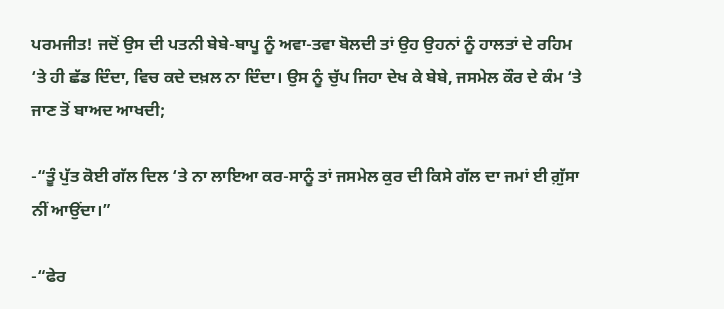ਪਰਮਜੀਤ! ਜਦੋਂ ਉਸ ਦੀ ਪਤਨੀ ਬੇਬੇ-ਬਾਪੂ ਨੂੰ ਅਵਾ-ਤਵਾ ਬੋਲਦੀ ਤਾਂ ਉਹ ਉਹਨਾਂ ਨੂੰ ਹਾਲਤਾਂ ਦੇ ਰਹਿਮ ‘ਤੇ ਹੀ ਛੱਡ ਦਿੰਦਾ, ਵਿਚ ਕਦੇ ਦਖ਼ਲ ਨਾ ਦਿੰਦਾ। ਉਸ ਨੂੰ ਚੁੱਪ ਜਿਹਾ ਦੇਖ ਕੇ ਬੇਬੇ, ਜਸਮੇਲ ਕੌਰ ਦੇ ਕੰਮ ‘ਤੇ ਜਾਣ ਤੋਂ ਬਾਅਦ ਆਖਦੀ;

-“ਤੂੰ ਪੁੱਤ ਕੋਈ ਗੱਲ ਦਿਲ ‘ਤੇ ਨਾ ਲਾਇਆ ਕਰ-ਸਾਨੂੰ ਤਾਂ ਜਸਮੇਲ ਕੁਰ ਦੀ ਕਿਸੇ ਗੱਲ ਦਾ ਜਮਾਂ ਈ ਗ਼ੁੱਸਾ ਨੀਂ ਆਉਂਦਾ।”

-“ਫੇਰ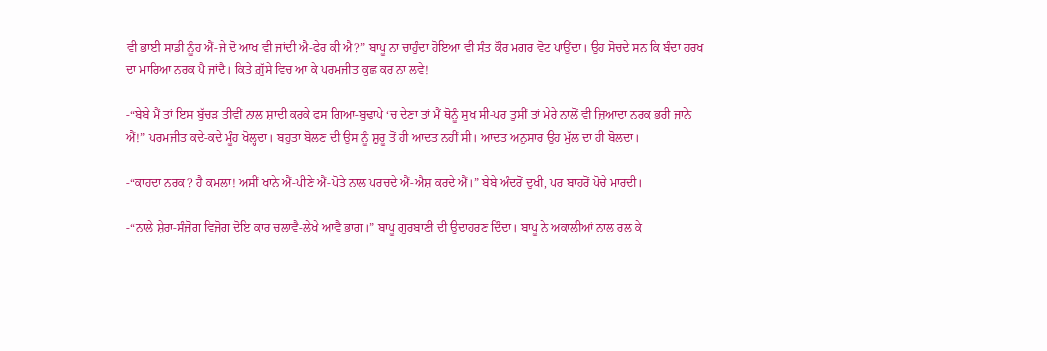ਵੀ ਭਾਈ ਸਾਡੀ ਨੂੰਹ ਐਂ-ਜੇ ਦੋ ਆਖ ਵੀ ਜਾਂਦੀ ਐ-ਫੇਰ ਕੀ ਐ?” ਬਾਪੂ ਨਾ ਚਾਹੁੰਦਾ ਹੋਇਆ ਵੀ ਸੰਤ ਕੌਰ ਮਗਰ ਵੋਟ ਪਾਉਂਦਾ। ਉਹ ਸੋਚਦੇ ਸਨ ਕਿ ਬੰਦਾ ਹਰਖ ਦਾ ਮਾਰਿਆ ਨਰਕ ਪੈ ਜਾਂਦੈ। ਕਿਤੇ ਗ਼ੁੱਸੇ ਵਿਚ ਆ ਕੇ ਪਰਮਜੀਤ ਕੁਛ ਕਰ ਨਾ ਲਵੇ!

-“ਬੇਬੇ ਮੈਂ ਤਾਂ ਇਸ ਬੁੱਚੜ ਤੀਵੀਂ ਨਾਲ ਸ਼ਾਦੀ ਕਰਕੇ ਫਸ ਗਿਆ-ਬੁਢਾਪੇ ‘ਚ ਦੇਣਾ ਤਾਂ ਮੈਂ ਥੋਨੂੰ ਸੁਖ ਸੀ-ਪਰ ਤੁਸੀਂ ਤਾਂ ਮੇਰੇ ਨਾਲੋਂ ਵੀ ਜ਼ਿਆਦਾ ਨਰਕ ਭਰੀ ਜਾਨੇ ਐਂ!” ਪਰਮਜੀਤ ਕਦੇ-ਕਦੇ ਮੂੰਹ ਖੋਲ੍ਹਦਾ। ਬਹੁਤਾ ਬੋਲਣ ਦੀ ਉਸ ਨੂੰ ਸ਼ੁਰੂ ਤੋਂ ਹੀ ਆਦਤ ਨਹੀਂ ਸੀ। ਆਦਤ ਅਨੁਸਾਰ ਉਹ ਮੁੱਲ ਦਾ ਹੀ ਬੋਲਦਾ।

-“ਕਾਹਦਾ ਨਰਕ? ਹੈ ਕਮਲਾ! ਅਸੀਂ ਖਾਨੇ ਐਂ-ਪੀਣੇ ਐਂ-ਪੋਤੇ ਨਾਲ ਪਰਚਦੇ ਐਂ-ਐਸ਼ ਕਰਦੇ ਐਂ।” ਬੇਬੇ ਅੰਦਰੋਂ ਦੁਖੀ, ਪਰ ਬਾਹਰੋਂ ਪੋਚੇ ਮਾਰਦੀ।

-“ਨਾਲੇ ਸ਼ੇਰਾ-ਸੰਜੋਗ ਵਿਜੋਗ ਦੋਇ ਕਾਰ ਚਲਾਵੈ-ਲੇਖੇ ਆਵੈ ਭਾਗ।” ਬਾਪੂ ਗੁਰਬਾਣੀ ਦੀ ਉਦਾਹਰਣ ਦਿੰਦਾ। ਬਾਪੂ ਨੇ ਅਕਾਲੀਆਂ ਨਾਲ ਰਲ ਕੇ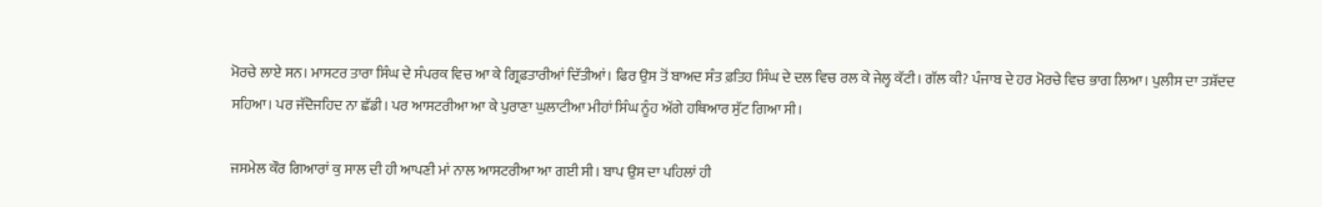ਮੋਰਚੇ ਲਾਏ ਸਨ। ਮਾਸਟਰ ਤਾਰਾ ਸਿੰਘ ਦੇ ਸੰਪਰਕ ਵਿਚ ਆ ਕੇ ਗ੍ਰਿਫ਼ਤਾਰੀਆਂ ਦਿੱਤੀਆਂ। ਫਿਰ ਉਸ ਤੋਂ ਬਾਅਦ ਸੰਤ ਫ਼ਤਿਹ ਸਿੰਘ ਦੇ ਦਲ ਵਿਚ ਰਲ ਕੇ ਜੇਲ੍ਹ ਕੱਟੀ। ਗੱਲ ਕੀ? ਪੰਜਾਬ ਦੇ ਹਰ ਮੋਰਚੇ ਵਿਚ ਭਾਗ ਲਿਆ। ਪੁਲੀਸ ਦਾ ਤਸ਼ੱਦਦ ਸਹਿਆ। ਪਰ ਜੱਦੋਜਹਿਦ ਨਾ ਛੱਡੀ। ਪਰ ਆਸਟਰੀਆ ਆ ਕੇ ਪੁਰਾਣਾ ਘੁਲਾਟੀਆ ਮੀਹਾਂ ਸਿੰਘ ਨੂੰਹ ਅੱਗੇ ਹਥਿਆਰ ਸੁੱਟ ਗਿਆ ਸੀ।

ਜਸਮੇਲ ਕੌਰ ਗਿਆਰਾਂ ਕੁ ਸਾਲ ਦੀ ਹੀ ਆਪਣੀ ਮਾਂ ਨਾਲ ਆਸਟਰੀਆ ਆ ਗਈ ਸੀ। ਬਾਪ ਉਸ ਦਾ ਪਹਿਲਾਂ ਹੀ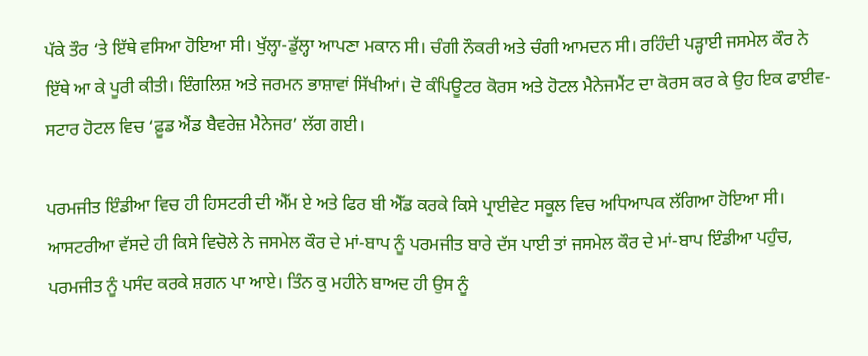ਪੱਕੇ ਤੌਰ ‘ਤੇ ਇੱਥੇ ਵਸਿਆ ਹੋਇਆ ਸੀ। ਖੁੱਲ੍ਹਾ-ਡੁੱਲ੍ਹਾ ਆਪਣਾ ਮਕਾਨ ਸੀ। ਚੰਗੀ ਨੌਕਰੀ ਅਤੇ ਚੰਗੀ ਆਮਦਨ ਸੀ। ਰਹਿੰਦੀ ਪੜ੍ਹਾਈ ਜਸਮੇਲ ਕੌਰ ਨੇ ਇੱਥੇ ਆ ਕੇ ਪੂਰੀ ਕੀਤੀ। ਇੰਗਲਿਸ਼ ਅਤੇ ਜਰਮਨ ਭਾਸ਼ਾਵਾਂ ਸਿੱਖੀਆਂ। ਦੋ ਕੰਪਿਊਟਰ ਕੋਰਸ ਅਤੇ ਹੋਟਲ ਮੈਨੇਜਮੈਂਟ ਦਾ ਕੋਰਸ ਕਰ ਕੇ ਉਹ ਇਕ ਫਾਈਵ-ਸਟਾਰ ਹੋਟਲ ਵਿਚ ‘ਫ਼ੂਡ ਐਂਡ ਬੈਵਰੇਜ਼ ਮੈਨੇਜਰ’ ਲੱਗ ਗਈ।

ਪਰਮਜੀਤ ਇੰਡੀਆ ਵਿਚ ਹੀ ਹਿਸਟਰੀ ਦੀ ਐੱਮ ਏ ਅਤੇ ਫਿਰ ਬੀ ਐੱਡ ਕਰਕੇ ਕਿਸੇ ਪ੍ਰਾਈਵੇਟ ਸਕੂਲ ਵਿਚ ਅਧਿਆਪਕ ਲੱਗਿਆ ਹੋਇਆ ਸੀ। ਆਸਟਰੀਆ ਵੱਸਦੇ ਹੀ ਕਿਸੇ ਵਿਚੋਲੇ ਨੇ ਜਸਮੇਲ ਕੌਰ ਦੇ ਮਾਂ-ਬਾਪ ਨੂੰ ਪਰਮਜੀਤ ਬਾਰੇ ਦੱਸ ਪਾਈ ਤਾਂ ਜਸਮੇਲ ਕੌਰ ਦੇ ਮਾਂ-ਬਾਪ ਇੰਡੀਆ ਪਹੁੰਚ, ਪਰਮਜੀਤ ਨੂੰ ਪਸੰਦ ਕਰਕੇ ਸ਼ਗਨ ਪਾ ਆਏ। ਤਿੰਨ ਕੁ ਮਹੀਨੇ ਬਾਅਦ ਹੀ ਉਸ ਨੂੰ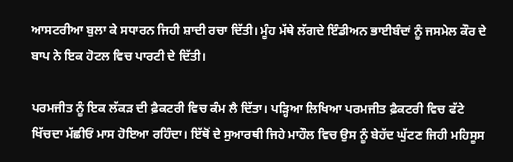ਆਸਟਰੀਆ ਬੁਲਾ ਕੇ ਸਧਾਰਨ ਜਿਹੀ ਸ਼ਾਦੀ ਰਚਾ ਦਿੱਤੀ। ਮੂੰਹ ਮੱਥੇ ਲੱਗਦੇ ਇੰਡੀਅਨ ਭਾਈਬੰਦਾਂ ਨੂੰ ਜਸਮੇਲ ਕੌਰ ਦੇ ਬਾਪ ਨੇ ਇਕ ਹੋਟਲ ਵਿਚ ਪਾਰਟੀ ਦੇ ਦਿੱਤੀ।

ਪਰਮਜੀਤ ਨੂੰ ਇਕ ਲੱਕੜ ਦੀ ਫ਼ੈਕਟਰੀ ਵਿਚ ਕੰਮ ਲੈ ਦਿੱਤਾ। ਪੜ੍ਹਿਆ ਲਿਖਿਆ ਪਰਮਜੀਤ ਫ਼ੈਕਟਰੀ ਵਿਚ ਫੱਟੇ ਖਿੱਚਦਾ ਮੱਛੀਓਂ ਮਾਸ ਹੋਇਆ ਰਹਿੰਦਾ। ਇੱਥੋਂ ਦੇ ਸੁਆਰਥੀ ਜਿਹੇ ਮਾਹੌਲ ਵਿਚ ਉਸ ਨੂੰ ਬੇਹੱਦ ਘੁੱਟਣ ਜਿਹੀ ਮਹਿਸੂਸ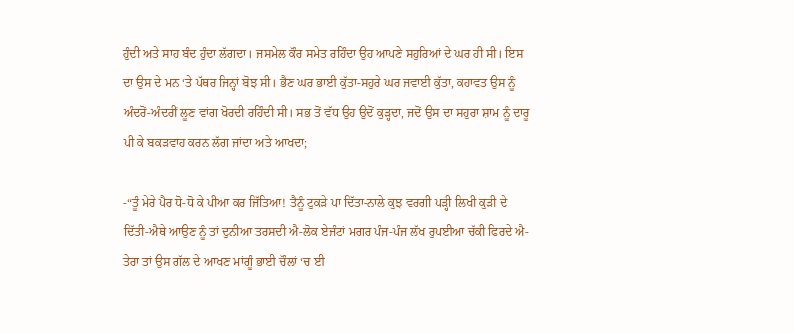ਹੁੰਦੀ ਅਤੇ ਸਾਹ ਬੰਦ ਹੁੰਦਾ ਲੱਗਦਾ। ਜਸਮੇਲ ਕੌਰ ਸਮੇਤ ਰਹਿੰਦਾ ਉਹ ਆਪਣੇ ਸਹੁਰਿਆਂ ਦੇ ਘਰ ਹੀ ਸੀ। ਇਸ ਦਾ ਉਸ ਦੇ ਮਨ ‘ਤੇ ਪੱਥਰ ਜਿਨ੍ਹਾਂ ਬੋਝ ਸੀ। ਭੈਣ ਘਰ ਭਾਈ ਕੁੱਤਾ-ਸਹੁਰੇ ਘਰ ਜਵਾਈ ਕੁੱਤਾ, ਕਹਾਵਤ ਉਸ ਨੂੰ ਅੰਦਰੋਂ-ਅੰਦਰੀਂ ਲੂਣ ਵਾਂਗ ਖੋਰਦੀ ਰਹਿੰਦੀ ਸੀ। ਸਭ ਤੋਂ ਵੱਧ ਉਹ ਉਦੋਂ ਕੁੜ੍ਹਦਾ, ਜਦੋਂ ਉਸ ਦਾ ਸਹੁਰਾ ਸ਼ਾਮ ਨੂੰ ਦਾਰੂ ਪੀ ਕੇ ਬਕੜਵਾਹ ਕਰਨ ਲੱਗ ਜਾਂਦਾ ਅਤੇ ਆਖਦਾ;

-“ਤੂੰ ਮੇਰੇ ਪੈਰ ਧੋ-ਧੋ ਕੇ ਪੀਆ ਕਰ ਜਿੱਤਿਆ! ਤੈਨੂੰ ਟੁਕੜੇ ਪਾ ਦਿੱਤਾ-ਨਾਲੇ ਕੁਝ ਵਰਗੀ ਪੜ੍ਹੀ ਲਿਖੀ ਕੁੜੀ ਦੇ ਦਿੱਤੀ-ਐਥੇ ਆਉਣ ਨੂੰ ਤਾਂ ਦੁਨੀਆ ਤਰਸਦੀ ਐ-ਲੋਕ ਏਜੰਟਾਂ ਮਗਰ ਪੰਜ-ਪੰਜ ਲੱਖ ਰੁਪਈਆ ਚੱਕੀ ਫਿਰਦੇ ਐ-ਤੇਰਾ ਤਾਂ ਉਸ ਗੱਲ ਦੇ ਆਖਣ ਮਾਂਗੂੰ ਭਾਈ ਚੌਲਾਂ ‘ਚ ਈ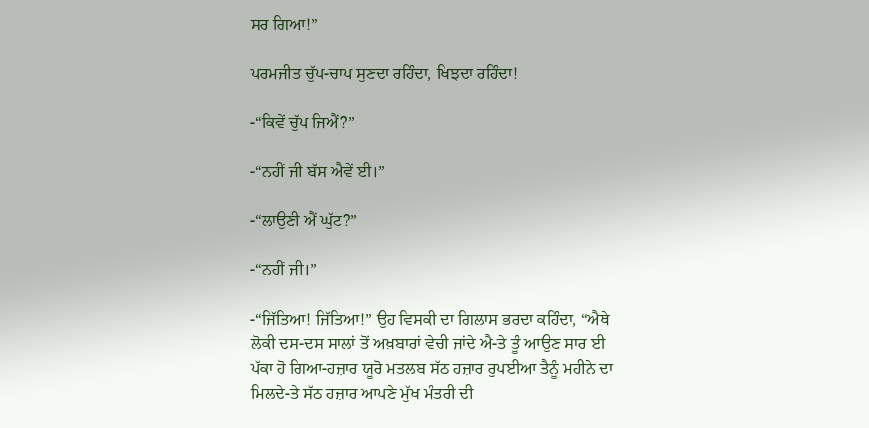ਸਰ ਗਿਆ!”

ਪਰਮਜੀਤ ਚੁੱਪ-ਚਾਪ ਸੁਣਦਾ ਰਹਿੰਦਾ, ਖਿਝਦਾ ਰਹਿੰਦਾ!

-“ਕਿਵੇਂ ਚੁੱਪ ਜਿਐਂ?”

-“ਨਹੀਂ ਜੀ ਬੱਸ ਐਵੇਂ ਈ।”

-“ਲਾਉਣੀ ਐਂ ਘੁੱਟ?”

-“ਨਹੀਂ ਜੀ।”

-“ਜਿੱਤਿਆ! ਜਿੱਤਿਆ!” ਉਹ ਵਿਸਕੀ ਦਾ ਗਿਲਾਸ ਭਰਦਾ ਕਹਿੰਦਾ, “ਐਥੇ ਲੋਕੀ ਦਸ-ਦਸ ਸਾਲਾਂ ਤੋਂ ਅਖ਼ਬਾਰਾਂ ਵੇਚੀ ਜਾਂਦੇ ਐ-ਤੇ ਤੂੰ ਆਉਣ ਸਾਰ ਈ ਪੱਕਾ ਹੋ ਗਿਆ-ਹਜ਼ਾਰ ਯੂਰੋ ਮਤਲਬ ਸੱਠ ਹਜ਼ਾਰ ਰੁਪਈਆ ਤੈਨੂੰ ਮਹੀਨੇ ਦਾ ਮਿਲਦੇ-ਤੇ ਸੱਠ ਹਜ਼ਾਰ ਆਪਣੇ ਮੁੱਖ ਮੰਤਰੀ ਦੀ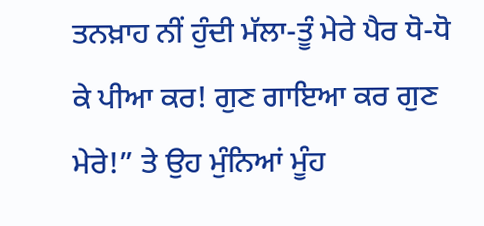ਤਨਖ਼ਾਹ ਨੀਂ ਹੁੰਦੀ ਮੱਲਾ-ਤੂੰ ਮੇਰੇ ਪੈਰ ਧੋ-ਧੋ ਕੇ ਪੀਆ ਕਰ! ਗੁਣ ਗਾਇਆ ਕਰ ਗੁਣ ਮੇਰੇ!” ਤੇ ਉਹ ਮੁੰਨਿਆਂ ਮੂੰਹ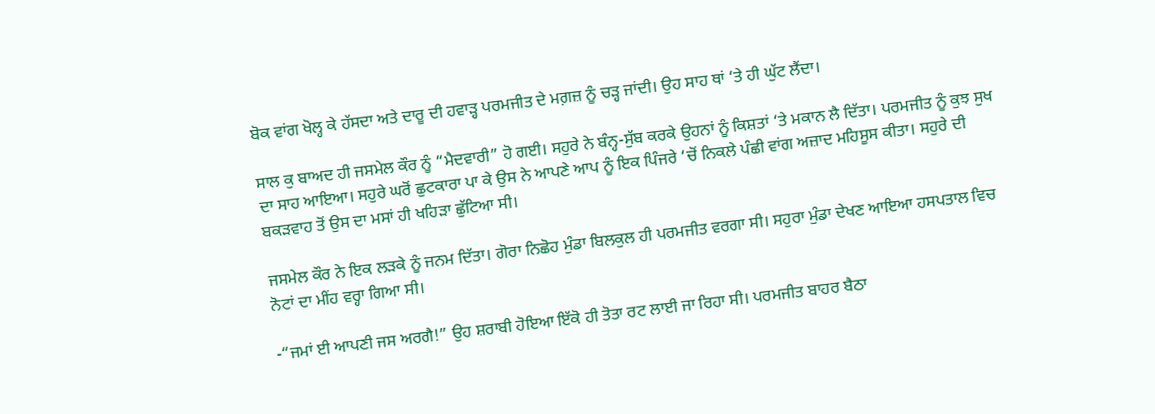ਬੋਕ ਵਾਂਗ ਖੋਲ੍ਹ ਕੇ ਹੱਸਦਾ ਅਤੇ ਦਾਰੂ ਦੀ ਹਵਾੜ੍ਹ ਪਰਮਜੀਤ ਦੇ ਮਗ਼ਜ਼ ਨੂੰ ਚੜ੍ਹ ਜਾਂਦੀ। ਉਹ ਸਾਹ ਥਾਂ ‘ਤੇ ਹੀ ਘੁੱਟ ਲੈਂਦਾ।

ਸਾਲ ਕੁ ਬਾਅਦ ਹੀ ਜਸਮੇਲ ਕੌਰ ਨੂੰ “ਮੈਦਵਾਰੀ” ਹੋ ਗਈ। ਸਹੁਰੇ ਨੇ ਬੰਨ੍ਹ-ਸੁੱਬ ਕਰਕੇ ਉਹਨਾਂ ਨੂੰ ਕਿਸ਼ਤਾਂ ‘ਤੇ ਮਕਾਨ ਲੈ ਦਿੱਤਾ। ਪਰਮਜੀਤ ਨੂੰ ਕੁਝ ਸੁਖ ਦਾ ਸਾਹ ਆਇਆ। ਸਹੁਰੇ ਘਰੋਂ ਛੁਟਕਾਰਾ ਪਾ ਕੇ ਉਸ ਨੇ ਆਪਣੇ ਆਪ ਨੂੰ ਇਕ ਪਿੰਜਰੇ ‘ਚੋਂ ਨਿਕਲੇ ਪੰਛੀ ਵਾਂਗ ਅਜ਼ਾਦ ਮਹਿਸੂਸ ਕੀਤਾ। ਸਹੁਰੇ ਦੀ ਬਕੜਵਾਹ ਤੋਂ ਉਸ ਦਾ ਮਸਾਂ ਹੀ ਖਹਿੜਾ ਛੁੱਟਿਆ ਸੀ।

ਜਸਮੇਲ ਕੌਰ ਨੇ ਇਕ ਲੜਕੇ ਨੂੰ ਜਨਮ ਦਿੱਤਾ। ਗੋਰਾ ਨਿਛੋਹ ਮੁੰਡਾ ਬਿਲਕੁਲ ਹੀ ਪਰਮਜੀਤ ਵਰਗਾ ਸੀ। ਸਹੁਰਾ ਮੁੰਡਾ ਦੇਖਣ ਆਇਆ ਹਸਪਤਾਲ ਵਿਚ ਨੋਟਾਂ ਦਾ ਮੀਂਹ ਵਰ੍ਹਾ ਗਿਆ ਸੀ।

-“ਜਮਾਂ ਈ ਆਪਣੀ ਜਸ ਅਰਗੈ!” ਉਹ ਸ਼ਰਾਬੀ ਹੋਇਆ ਇੱਕੋ ਹੀ ਤੋਤਾ ਰਟ ਲਾਈ ਜਾ ਰਿਹਾ ਸੀ। ਪਰਮਜੀਤ ਬਾਹਰ ਬੈਠਾ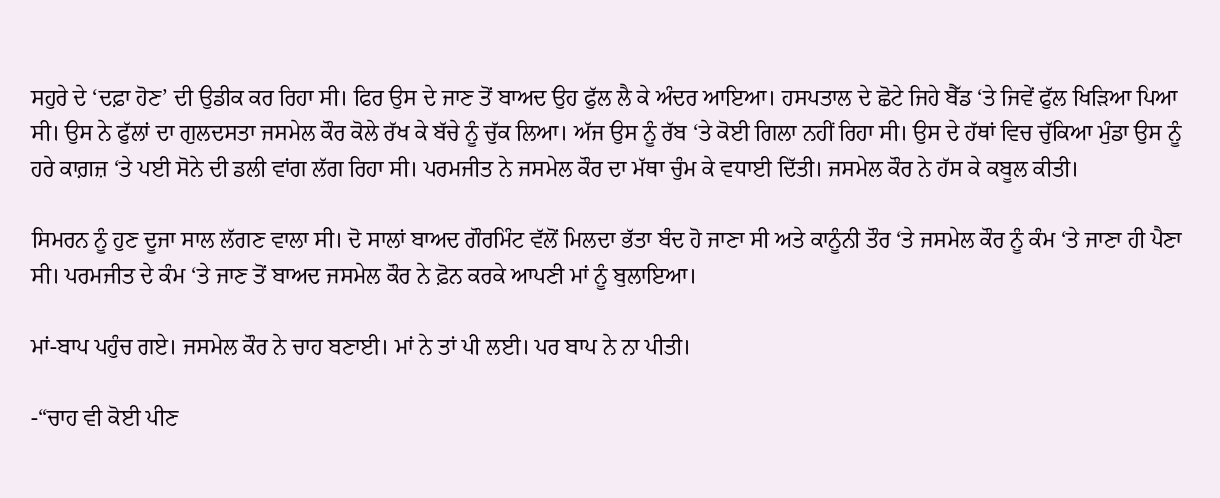ਸਹੁਰੇ ਦੇ ‘ਦਫ਼ਾ ਹੋਣ’ ਦੀ ਉਡੀਕ ਕਰ ਰਿਹਾ ਸੀ। ਫਿਰ ਉਸ ਦੇ ਜਾਣ ਤੋਂ ਬਾਅਦ ਉਹ ਫੁੱਲ ਲੈ ਕੇ ਅੰਦਰ ਆਇਆ। ਹਸਪਤਾਲ ਦੇ ਛੋਟੇ ਜਿਹੇ ਬੈੱਡ ‘ਤੇ ਜਿਵੇਂ ਫੁੱਲ ਖਿੜਿਆ ਪਿਆ ਸੀ। ਉਸ ਨੇ ਫੁੱਲਾਂ ਦਾ ਗੁਲਦਸਤਾ ਜਸਮੇਲ ਕੌਰ ਕੋਲੇ ਰੱਖ ਕੇ ਬੱਚੇ ਨੂੰ ਚੁੱਕ ਲਿਆ। ਅੱਜ ਉਸ ਨੂੰ ਰੱਬ ‘ਤੇ ਕੋਈ ਗਿਲਾ ਨਹੀਂ ਰਿਹਾ ਸੀ। ਉਸ ਦੇ ਹੱਥਾਂ ਵਿਚ ਚੁੱਕਿਆ ਮੁੰਡਾ ਉਸ ਨੂੰ ਹਰੇ ਕਾਗ਼ਜ਼ ‘ਤੇ ਪਈ ਸੋਨੇ ਦੀ ਡਲੀ ਵਾਂਗ ਲੱਗ ਰਿਹਾ ਸੀ। ਪਰਮਜੀਤ ਨੇ ਜਸਮੇਲ ਕੌਰ ਦਾ ਮੱਥਾ ਚੁੰਮ ਕੇ ਵਧਾਈ ਦਿੱਤੀ। ਜਸਮੇਲ ਕੌਰ ਨੇ ਹੱਸ ਕੇ ਕਬੂਲ ਕੀਤੀ।

ਸਿਮਰਨ ਨੂੰ ਹੁਣ ਦੂਜਾ ਸਾਲ ਲੱਗਣ ਵਾਲਾ ਸੀ। ਦੋ ਸਾਲਾਂ ਬਾਅਦ ਗੌਰਮਿੰਟ ਵੱਲੋਂ ਮਿਲਦਾ ਭੱਤਾ ਬੰਦ ਹੋ ਜਾਣਾ ਸੀ ਅਤੇ ਕਾਨੂੰਨੀ ਤੌਰ ‘ਤੇ ਜਸਮੇਲ ਕੌਰ ਨੂੰ ਕੰਮ ‘ਤੇ ਜਾਣਾ ਹੀ ਪੈਣਾ ਸੀ। ਪਰਮਜੀਤ ਦੇ ਕੰਮ ‘ਤੇ ਜਾਣ ਤੋਂ ਬਾਅਦ ਜਸਮੇਲ ਕੌਰ ਨੇ ਫ਼ੋਨ ਕਰਕੇ ਆਪਣੀ ਮਾਂ ਨੂੰ ਬੁਲਾਇਆ।

ਮਾਂ-ਬਾਪ ਪਹੁੰਚ ਗਏ। ਜਸਮੇਲ ਕੌਰ ਨੇ ਚਾਹ ਬਣਾਈ। ਮਾਂ ਨੇ ਤਾਂ ਪੀ ਲਈ। ਪਰ ਬਾਪ ਨੇ ਨਾ ਪੀਤੀ।

-“ਚਾਹ ਵੀ ਕੋਈ ਪੀਣ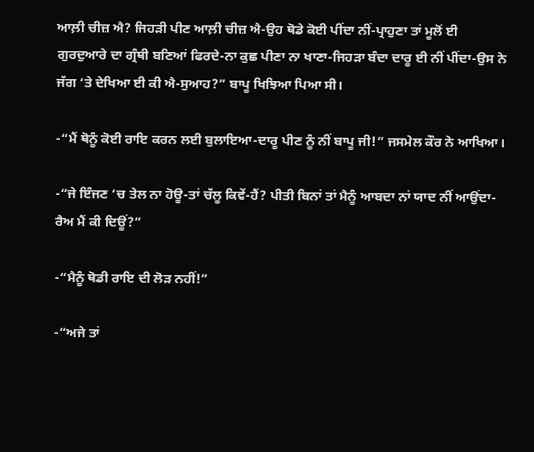ਆਲ਼ੀ ਚੀਜ਼ ਐ? ਜਿਹੜੀ ਪੀਣ ਆਲ਼ੀ ਚੀਜ਼ ਐ-ਉਹ ਥੋਡੇ ਕੋਈ ਪੀਂਦਾ ਨੀਂ-ਪ੍ਰਾਹੁਣਾ ਤਾਂ ਮੂਲੋਂ ਈ ਗੁਰਦੁਆਰੇ ਦਾ ਗ੍ਰੰਥੀ ਬਣਿਆਂ ਫਿਰਦੇ-ਨਾ ਕੁਛ ਪੀਣਾ ਨਾ ਖਾਣਾ-ਜਿਹੜਾ ਬੰਦਾ ਦਾਰੂ ਈ ਨੀਂ ਪੀਂਦਾ-ਉਸ ਨੇ ਜੱਗ ‘ਤੇ ਦੇਖਿਆ ਈ ਕੀ ਐ-ਸੁਆਹ?” ਬਾਪੂ ਖਿਝਿਆ ਪਿਆ ਸੀ।

-“ਮੈਂ ਥੋਨੂੰ ਕੋਈ ਰਾਇ ਕਰਨ ਲਈ ਬੁਲਾਇਆ-ਦਾਰੂ ਪੀਣ ਨੂੰ ਨੀਂ ਬਾਪੂ ਜੀ!” ਜਸਮੇਲ ਕੌਰ ਨੇ ਆਖਿਆ।

-“ਜੇ ਇੰਜਣ ‘ਚ ਤੇਲ ਨਾ ਹੋਊ-ਤਾਂ ਚੱਲੂ ਕਿਵੇਂ-ਹੈਂ? ਪੀਤੀ ਬਿਨਾਂ ਤਾਂ ਮੈਨੂੰ ਆਬਦਾ ਨਾਂ ਯਾਦ ਨੀਂ ਆਉਂਦਾ-ਰੈਅ ਮੈਂ ਕੀ ਦਿਊਂ?”

-“ਮੈਨੂੰ ਥੋਡੀ ਰਾਇ ਦੀ ਲੋੜ ਨਹੀਂ!”

-“ਅਜੇ ਤਾਂ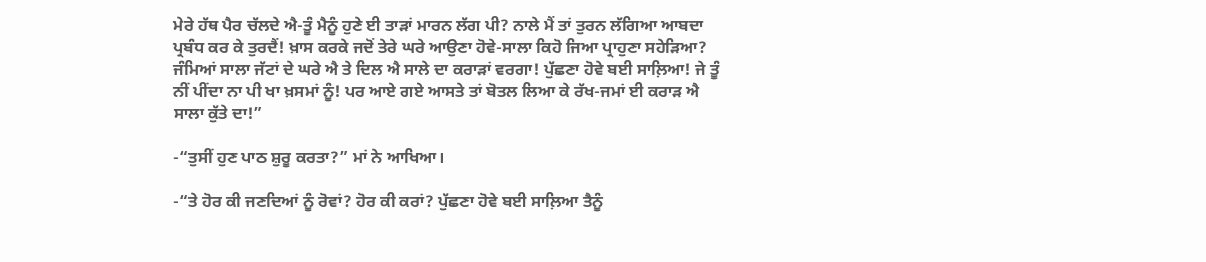ਮੇਰੇ ਹੱਥ ਪੈਰ ਚੱਲਦੇ ਐ-ਤੂੰ ਮੈਨੂੰ ਹੁਣੇ ਈ ਤਾੜਾਂ ਮਾਰਨ ਲੱਗ ਪੀ? ਨਾਲੇ ਮੈਂ ਤਾਂ ਤੁਰਨ ਲੱਗਿਆ ਆਬਦਾ ਪ੍ਰਬੰਧ ਕਰ ਕੇ ਤੁਰਦੈਂ! ਖ਼ਾਸ ਕਰਕੇ ਜਦੋਂ ਤੇਰੇ ਘਰੇ ਆਉਣਾ ਹੋਵੇ-ਸਾਲਾ ਕਿਹੋ ਜਿਆ ਪ੍ਰਾਹੁਣਾ ਸਹੇੜਿਆ? ਜੰਮਿਆਂ ਸਾਲਾ ਜੱਟਾਂ ਦੇ ਘਰੇ ਐ ਤੇ ਦਿਲ ਐ ਸਾਲੇ ਦਾ ਕਰਾੜਾਂ ਵਰਗਾ! ਪੁੱਛਣਾ ਹੋਵੇ ਬਈ ਸਾਲ਼ਿਆ! ਜੇ ਤੂੰ ਨੀਂ ਪੀਂਦਾ ਨਾ ਪੀ ਖਾ ਖ਼ਸਮਾਂ ਨੂੰ! ਪਰ ਆਏ ਗਏ ਆਸਤੇ ਤਾਂ ਬੋਤਲ ਲਿਆ ਕੇ ਰੱਖ-ਜਮਾਂ ਈ ਕਰਾੜ ਐ ਸਾਲਾ ਕੁੱਤੇ ਦਾ!”

-“ਤੁਸੀਂ ਹੁਣ ਪਾਠ ਸ਼ੁਰੂ ਕਰਤਾ?” ਮਾਂ ਨੇ ਆਖਿਆ।

-“ਤੇ ਹੋਰ ਕੀ ਜਣਦਿਆਂ ਨੂੰ ਰੋਵਾਂ? ਹੋਰ ਕੀ ਕਰਾਂ? ਪੁੱਛਣਾ ਹੋਵੇ ਬਈ ਸਾਲ਼ਿਆ ਤੈਨੂੰ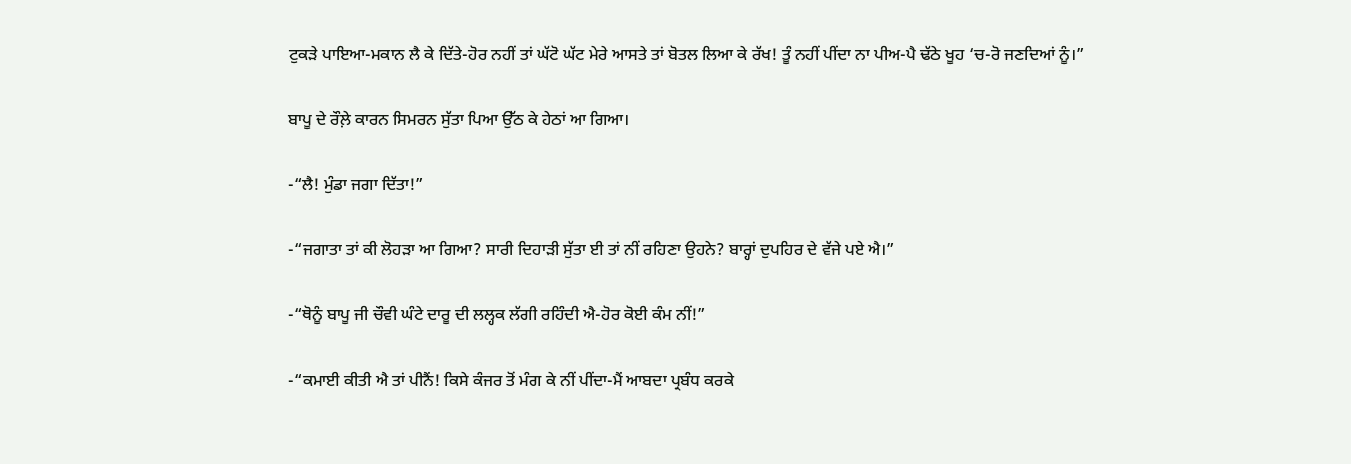ਟੁਕੜੇ ਪਾਇਆ-ਮਕਾਨ ਲੈ ਕੇ ਦਿੱਤੇ-ਹੋਰ ਨਹੀਂ ਤਾਂ ਘੱਟੋ ਘੱਟ ਮੇਰੇ ਆਸਤੇ ਤਾਂ ਬੋਤਲ ਲਿਆ ਕੇ ਰੱਖ! ਤੂੰ ਨਹੀਂ ਪੀਂਦਾ ਨਾ ਪੀਅ-ਪੈ ਢੱਠੇ ਖੂਹ ‘ਚ-ਰੋ ਜਣਦਿਆਂ ਨੂੰ।”

ਬਾਪੂ ਦੇ ਰੌਲ਼ੇ ਕਾਰਨ ਸਿਮਰਨ ਸੁੱਤਾ ਪਿਆ ਉੱਠ ਕੇ ਹੇਠਾਂ ਆ ਗਿਆ।

-“ਲੈ! ਮੁੰਡਾ ਜਗਾ ਦਿੱਤਾ!”

-“ਜਗਾਤਾ ਤਾਂ ਕੀ ਲੋਹੜਾ ਆ ਗਿਆ? ਸਾਰੀ ਦਿਹਾੜੀ ਸੁੱਤਾ ਈ ਤਾਂ ਨੀਂ ਰਹਿਣਾ ਉਹਨੇ? ਬਾਰ੍ਹਾਂ ਦੁਪਹਿਰ ਦੇ ਵੱਜੇ ਪਏ ਐ।”

-“ਥੋਨੂੰ ਬਾਪੂ ਜੀ ਚੌਵੀ ਘੰਟੇ ਦਾਰੂ ਦੀ ਲਲ੍ਹਕ ਲੱਗੀ ਰਹਿੰਦੀ ਐ-ਹੋਰ ਕੋਈ ਕੰਮ ਨੀਂ!”

-“ਕਮਾਈ ਕੀਤੀ ਐ ਤਾਂ ਪੀਨੈਂ! ਕਿਸੇ ਕੰਜਰ ਤੋਂ ਮੰਗ ਕੇ ਨੀਂ ਪੀਂਦਾ-ਮੈਂ ਆਬਦਾ ਪ੍ਰਬੰਧ ਕਰਕੇ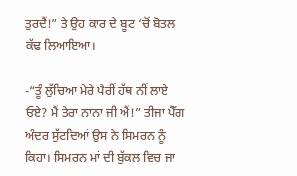ਤੁਰਦੈਂ!” ਤੇ ਉਹ ਕਾਰ ਦੇ ਬੂਟ ‘ਚੋਂ ਬੋਤਲ ਕੱਢ ਲਿਆਇਆ।

-“ਤੂੰ ਲੁੱਚਿਆ ਮੇਰੇ ਪੈਰੀਂ ਹੱਥ ਨੀਂ ਲਾਏ ਓਏ? ਮੈਂ ਤੇਰਾ ਨਾਨਾ ਜੀ ਐਂ!” ਤੀਜਾ ਪੈੱਗ ਅੰਦਰ ਸੁੱਟਦਿਆਂ ਉਸ ਨੇ ਸਿਮਰਨ ਨੂੰ ਕਿਹਾ। ਸਿਮਰਨ ਮਾਂ ਦੀ ਬੁੱਕਲ ਵਿਚ ਜਾ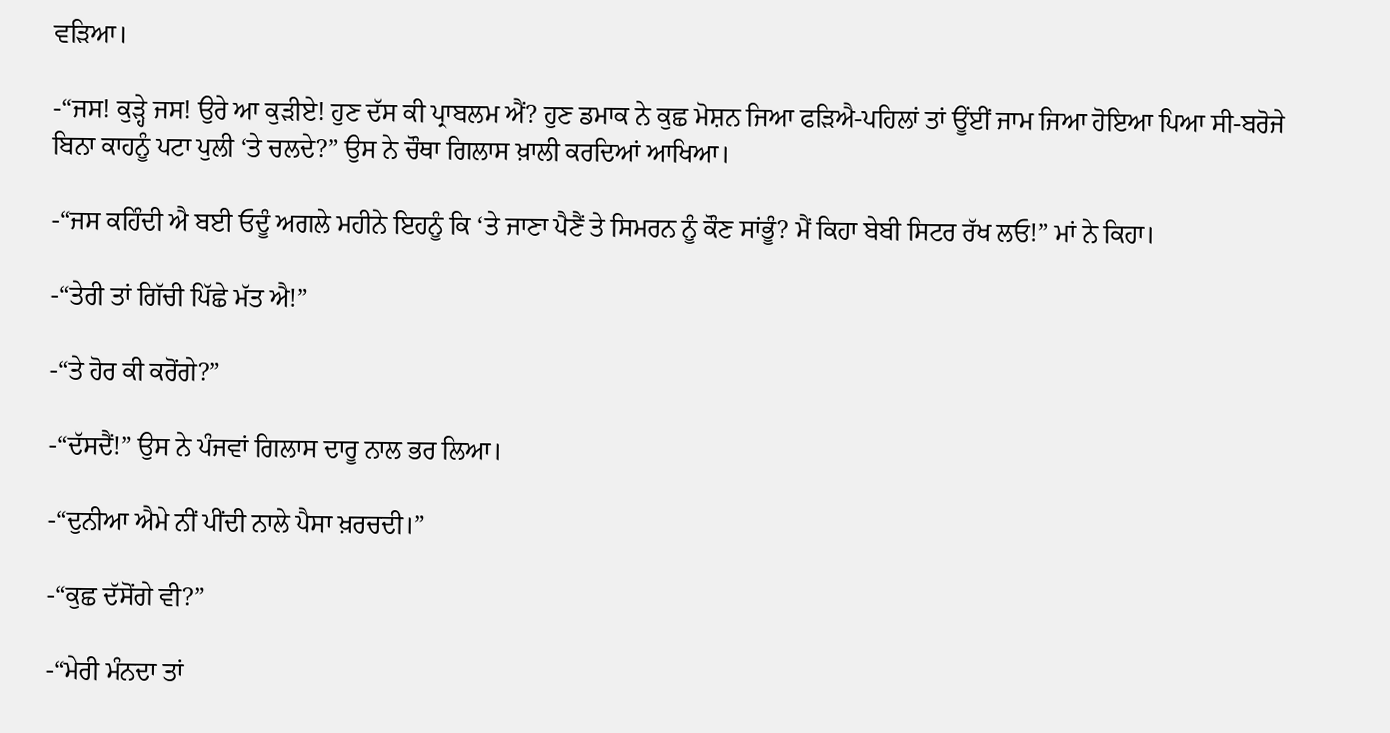ਵੜਿਆ।

-“ਜਸ! ਕੁੜ੍ਹੇ ਜਸ! ਉਰੇ ਆ ਕੁੜੀਏ! ਹੁਣ ਦੱਸ ਕੀ ਪ੍ਰਾਬਲਮ ਐਂ? ਹੁਣ ਡਮਾਕ ਨੇ ਕੁਛ ਮੋਸ਼ਨ ਜਿਆ ਫੜਿਐ-ਪਹਿਲਾਂ ਤਾਂ ਊਂਈਂ ਜਾਮ ਜਿਆ ਹੋਇਆ ਪਿਆ ਸੀ-ਬਰੋਜੇ ਬਿਨਾ ਕਾਹਨੂੰ ਪਟਾ ਪੁਲੀ ‘ਤੇ ਚਲਦੇ?” ਉਸ ਨੇ ਚੌਥਾ ਗਿਲਾਸ ਖ਼ਾਲੀ ਕਰਦਿਆਂ ਆਖਿਆ।

-“ਜਸ ਕਹਿੰਦੀ ਐ ਬਈ ਓਦੂੰ ਅਗਲੇ ਮਹੀਨੇ ਇਹਨੂੰ ਕਿ ‘ਤੇ ਜਾਣਾ ਪੈਣੈਂ ਤੇ ਸਿਮਰਨ ਨੂੰ ਕੌਣ ਸਾਂਭੂੰ? ਮੈਂ ਕਿਹਾ ਬੇਬੀ ਸਿਟਰ ਰੱਖ ਲਓ!” ਮਾਂ ਨੇ ਕਿਹਾ।

-“ਤੇਰੀ ਤਾਂ ਗਿੱਚੀ ਪਿੱਛੇ ਮੱਤ ਐ!”

-“ਤੇ ਹੋਰ ਕੀ ਕਰੋਂਗੇ?”

-“ਦੱਸਦੈਂ!” ਉਸ ਨੇ ਪੰਜਵਾਂ ਗਿਲਾਸ ਦਾਰੂ ਨਾਲ ਭਰ ਲਿਆ।

-“ਦੁਨੀਆ ਐਮੇ ਨੀਂ ਪੀਂਦੀ ਨਾਲੇ ਪੈਸਾ ਖ਼ਰਚਦੀ।”

-“ਕੁਛ ਦੱਸੋਂਗੇ ਵੀ?”

-“ਮੇਰੀ ਮੰਨਦਾ ਤਾਂ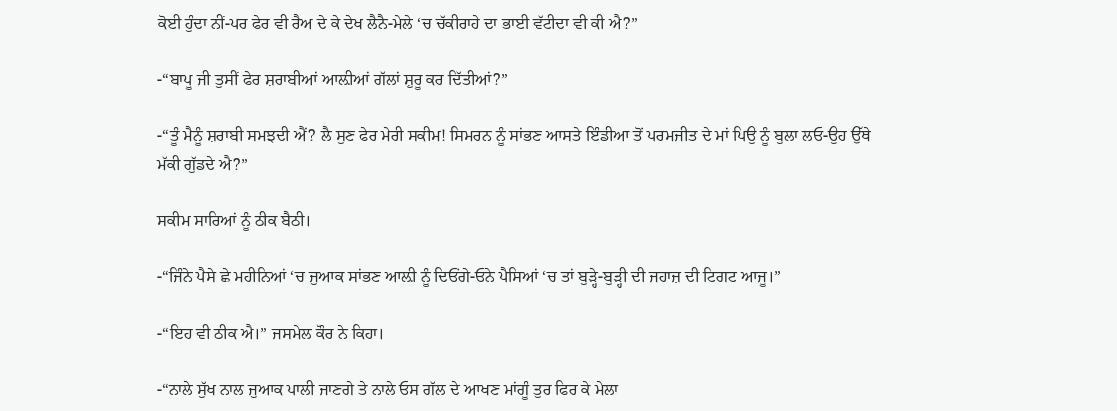ਕੋਈ ਹੁੰਦਾ ਨੀਂ-ਪਰ ਫੇਰ ਵੀ ਰੈਅ ਦੇ ਕੇ ਦੇਖ ਲੈਨੈ-ਮੇਲੇ ‘ਚ ਚੱਕੀਰਾਹੇ ਦਾ ਭਾਈ ਵੱਟੀਦਾ ਵੀ ਕੀ ਐ?”

-“ਬਾਪੂ ਜੀ ਤੁਸੀਂ ਫੇਰ ਸ਼ਰਾਬੀਆਂ ਆਲ਼ੀਆਂ ਗੱਲਾਂ ਸ਼ੁਰੂ ਕਰ ਦਿੱਤੀਆਂ?”

-“ਤੂੰ ਮੈਨੂੰ ਸ਼ਰਾਬੀ ਸਮਝਦੀ ਐਂ? ਲੈ ਸੁਣ ਫੇਰ ਮੇਰੀ ਸਕੀਮ! ਸਿਮਰਨ ਨੂੰ ਸਾਂਭਣ ਆਸਤੇ ਇੰਡੀਆ ਤੋਂ ਪਰਮਜੀਤ ਦੇ ਮਾਂ ਪਿਉ ਨੂੰ ਬੁਲਾ ਲਓ-ਉਹ ਉੱਥੇ ਮੱਕੀ ਗੁੱਡਦੇ ਐ?”

ਸਕੀਮ ਸਾਰਿਆਂ ਨੂੰ ਠੀਕ ਬੈਠੀ।

-“ਜਿੰਨੇ ਪੈਸੇ ਛੇ ਮਹੀਨਿਆਂ ‘ਚ ਜੁਆਕ ਸਾਂਭਣ ਆਲ਼ੀ ਨੂੰ ਦਿਓਂਗੇ-ਓਨੇ ਪੈਸਿਆਂ ‘ਚ ਤਾਂ ਬੁੜ੍ਹੇ-ਬੁੜ੍ਹੀ ਦੀ ਜਹਾਜ਼ ਦੀ ਟਿਗਟ ਆਜੂ।”

-“ਇਹ ਵੀ ਠੀਕ ਐ।” ਜਸਮੇਲ ਕੌਰ ਨੇ ਕਿਹਾ।

-“ਨਾਲੇ ਸੁੱਖ ਨਾਲ ਜੁਆਕ ਪਾਲੀ ਜਾਣਗੇ ਤੇ ਨਾਲੇ ਓਸ ਗੱਲ ਦੇ ਆਖਣ ਮਾਂਗੂੰ ਤੁਰ ਫਿਰ ਕੇ ਮੇਲਾ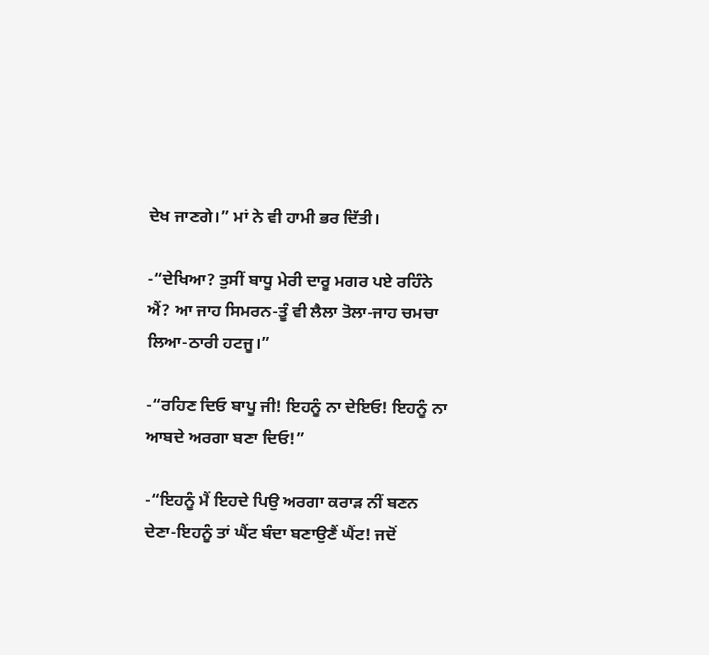ਦੇਖ ਜਾਣਗੇ।” ਮਾਂ ਨੇ ਵੀ ਹਾਮੀ ਭਰ ਦਿੱਤੀ।

-“ਦੇਖਿਆ? ਤੁਸੀਂ ਬਾਧੂ ਮੇਰੀ ਦਾਰੂ ਮਗਰ ਪਏ ਰਹਿੰਨੇ ਐਂ? ਆ ਜਾਹ ਸਿਮਰਨ-ਤੂੰ ਵੀ ਲੈਲਾ ਤੋਲਾ-ਜਾਹ ਚਮਚਾ ਲਿਆ-ਠਾਰੀ ਹਟਜੂ।”

-“ਰਹਿਣ ਦਿਓ ਬਾਪੂ ਜੀ! ਇਹਨੂੰ ਨਾ ਦੇਇਓ! ਇਹਨੂੰ ਨਾ ਆਬਦੇ ਅਰਗਾ ਬਣਾ ਦਿਓ!”

-“ਇਹਨੂੰ ਮੈਂ ਇਹਦੇ ਪਿਉ ਅਰਗਾ ਕਰਾੜ ਨੀਂ ਬਣਨ ਦੇਣਾ-ਇਹਨੂੰ ਤਾਂ ਘੈਂਟ ਬੰਦਾ ਬਣਾਉਣੈਂ ਘੈਂਟ! ਜਦੋਂ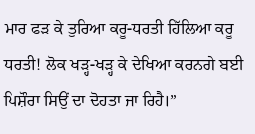ਮਾਰ ਫੜ ਕੇ ਤੁਰਿਆ ਕਰੂ-ਧਰਤੀ ਹਿੱਲਿਆ ਕਰੂ ਧਰਤੀ! ਲੋਕ ਖੜ੍ਹ-ਖੜ੍ਹ ਕੇ ਦੇਖਿਆ ਕਰਨਗੇ ਬਈ ਪਿਸ਼ੌਰਾ ਸਿਉਂ ਦਾ ਦੋਹਤਾ ਜਾ ਰਿਹੈ।”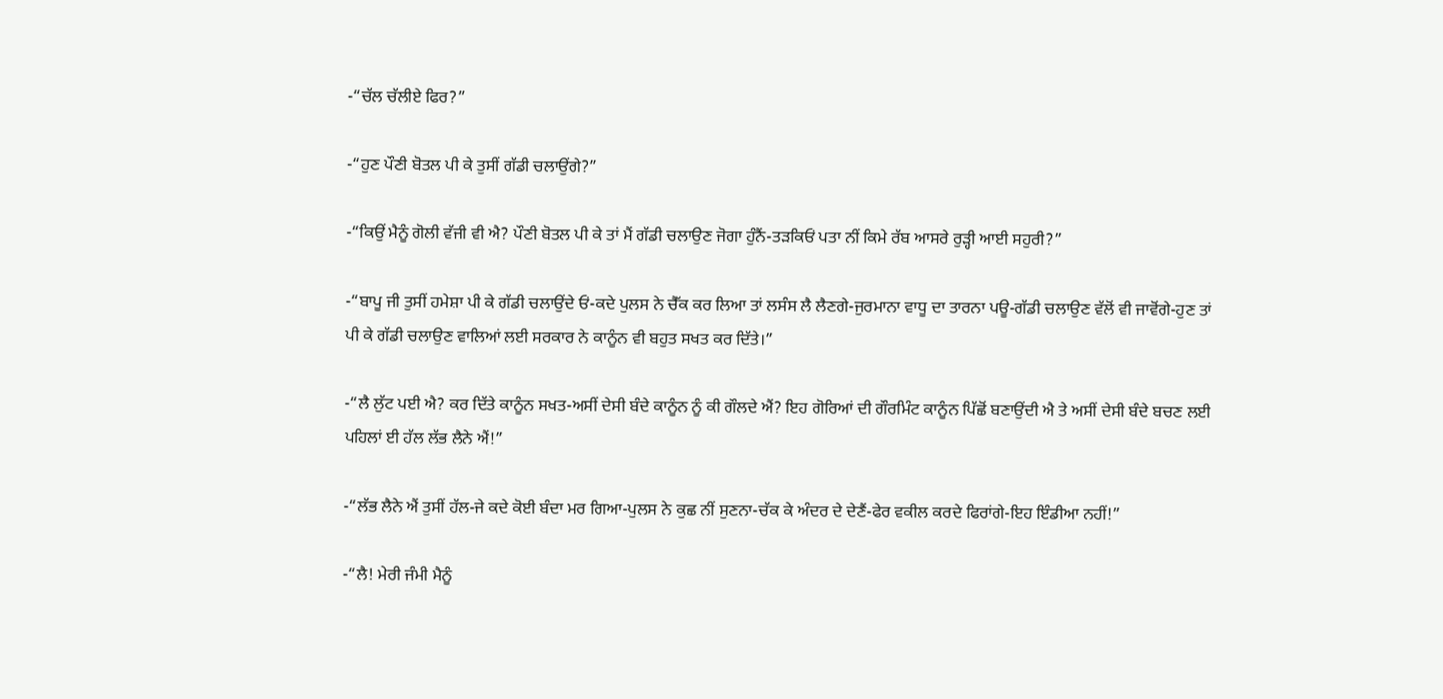-“ਚੱਲ ਚੱਲੀਏ ਫਿਰ?”

-“ਹੁਣ ਪੌਣੀ ਬੋਤਲ ਪੀ ਕੇ ਤੁਸੀਂ ਗੱਡੀ ਚਲਾਉਂਗੇ?”

-“ਕਿਉਂ ਮੈਨੂੰ ਗੋਲੀ ਵੱਜੀ ਵੀ ਐ? ਪੌਣੀ ਬੋਤਲ ਪੀ ਕੇ ਤਾਂ ਮੈਂ ਗੱਡੀ ਚਲਾਉਣ ਜੋਗਾ ਹੁੰਨੈਂ-ਤੜਕਿਓਂ ਪਤਾ ਨੀਂ ਕਿਮੇ ਰੱਬ ਆਸਰੇ ਰੁੜ੍ਹੀ ਆਈ ਸਹੁਰੀ?”

-“ਬਾਪੂ ਜੀ ਤੁਸੀਂ ਹਮੇਸ਼ਾ ਪੀ ਕੇ ਗੱਡੀ ਚਲਾਉਂਦੇ ਓਂ-ਕਦੇ ਪੁਲਸ ਨੇ ਚੈੱਕ ਕਰ ਲਿਆ ਤਾਂ ਲਸੰਸ ਲੈ ਲੈਣਗੇ-ਜੁਰਮਾਨਾ ਵਾਧੂ ਦਾ ਤਾਰਨਾ ਪਊ-ਗੱਡੀ ਚਲਾਉਣ ਵੱਲੋਂ ਵੀ ਜਾਵੋਂਗੇ-ਹੁਣ ਤਾਂ ਪੀ ਕੇ ਗੱਡੀ ਚਲਾਉਣ ਵਾਲਿਆਂ ਲਈ ਸਰਕਾਰ ਨੇ ਕਾਨੂੰਨ ਵੀ ਬਹੁਤ ਸਖਤ ਕਰ ਦਿੱਤੇ।”

-“ਲੈ ਲੁੱਟ ਪਈ ਐ? ਕਰ ਦਿੱਤੇ ਕਾਨੂੰਨ ਸਖਤ-ਅਸੀਂ ਦੇਸੀ ਬੰਦੇ ਕਾਨੂੰਨ ਨੂੰ ਕੀ ਗੌਲਦੇ ਐਂ? ਇਹ ਗੋਰਿਆਂ ਦੀ ਗੌਰਮਿੰਟ ਕਾਨੂੰਨ ਪਿੱਛੋਂ ਬਣਾਉਂਦੀ ਐ ਤੇ ਅਸੀਂ ਦੇਸੀ ਬੰਦੇ ਬਚਣ ਲਈ ਪਹਿਲਾਂ ਈ ਹੱਲ ਲੱਭ ਲੈਨੇ ਐਂ!”

-“ਲੱਭ ਲੈਨੇ ਐਂ ਤੁਸੀਂ ਹੱਲ-ਜੇ ਕਦੇ ਕੋਈ ਬੰਦਾ ਮਰ ਗਿਆ-ਪੁਲਸ ਨੇ ਕੁਛ ਨੀਂ ਸੁਣਨਾ-ਚੱਕ ਕੇ ਅੰਦਰ ਦੇ ਦੇਣੈਂ-ਫੇਰ ਵਕੀਲ ਕਰਦੇ ਫਿਰਾਂਗੇ-ਇਹ ਇੰਡੀਆ ਨਹੀਂ!”

-“ਲੈ! ਮੇਰੀ ਜੰਮੀ ਮੈਨੂੰ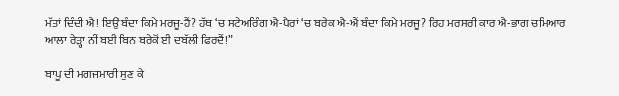ਮੱਤਾਂ ਦਿੰਦੀ ਐ! ਇਉਂ ਬੰਦਾ ਕਿਮੇ ਮਰਜੂ-ਹੈਂ? ਹੱਥ ‘ਚ ਸਟੇਅਰਿੰਗ ਐ-ਪੈਰਾਂ ‘ਚ ਬਰੇਕ ਐ-ਐਂ ਬੰਦਾ ਕਿਮੇ ਮਰਜੂ? ਰਿਹ ਮਰਸਰੀ ਕਾਰ ਐ-ਭਾਗ ਚਮਿਆਰ ਆਲਾ ਰੇੜ੍ਹਾ ਨੀਂ ਬਈ ਬਿਨ ਬਰੇਕੋਂ ਈ ਦਬੱਲੀ ਫਿਰਦੈਂ!”

ਬਾਪੂ ਦੀ ਮਗਜਮਾਰੀ ਸੁਣ ਕੇ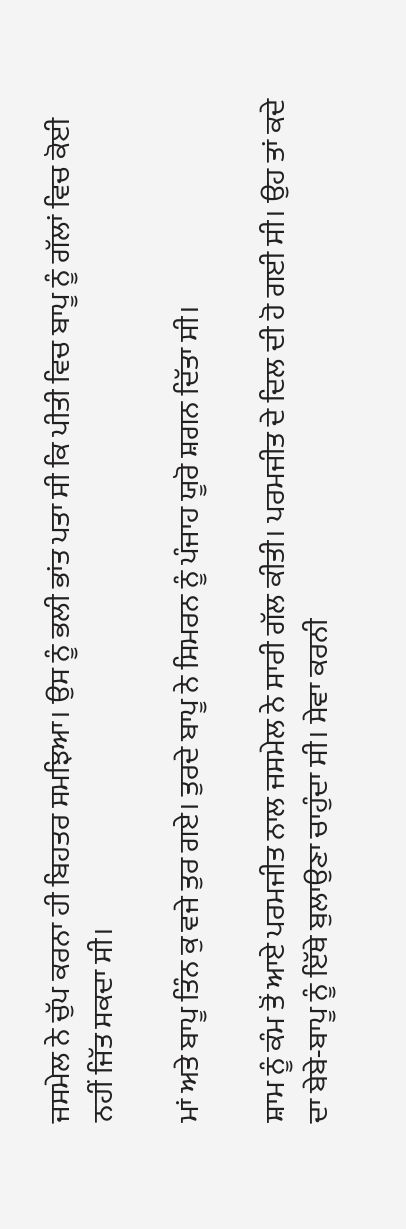ਜਸਮੇਲ ਨੇ ਚੁੱਪ ਕਰਨਾ ਹੀ ਬਿਹਤਰ ਸਮਝਿਆ। ਉਸ ਨੂੰ ਭਲੀ ਭਾਂਤ ਪਤਾ ਸੀ ਕਿ ਪੀਤੀ ਵਿਚ ਬਾਪੂ ਨੂੰ ਗੱਲਾਂ ਵਿਚ ਕੋਈ ਨਹੀਂ ਜਿੱਤ ਸਕਦਾ ਸੀ।

ਮਾਂ ਅਤੇ ਬਾਪੂ ਤਿੰਨ ਕੁ ਵਜੇ ਤੁਰ ਗਏ। ਤੁਰਦੇ ਬਾਪੂ ਨੇ ਸਿਮਰਨ ਨੂੰ ਪੰਜਾਹ ਯੂਰੋ ਸ਼ਗਨ ਦਿੱਤਾ ਸੀ।

ਸ਼ਾਮ ਨੂੰ ਕੰਮ ਤੋਂ ਆਏ ਪਰਮਜੀਤ ਨਾਲ ਜਸਮੇਲ ਨੇ ਸਾਰੀ ਗੱਲ ਕੀਤੀ। ਪਰਮਜੀਤ ਦੇ ਦਿਲ ਦੀ ਹੋ ਗਈ ਸੀ। ਉਹ ਤਾਂ ਕਦੇ ਦਾ ਬੇਬੇ-ਬਾਪੂ ਨੂੰ ਇੱਥੇ ਬੁਲਾਉਣਾ ਚਾਹੁੰਦਾ ਸੀ। ਸੇਵਾ ਕਰਨੀ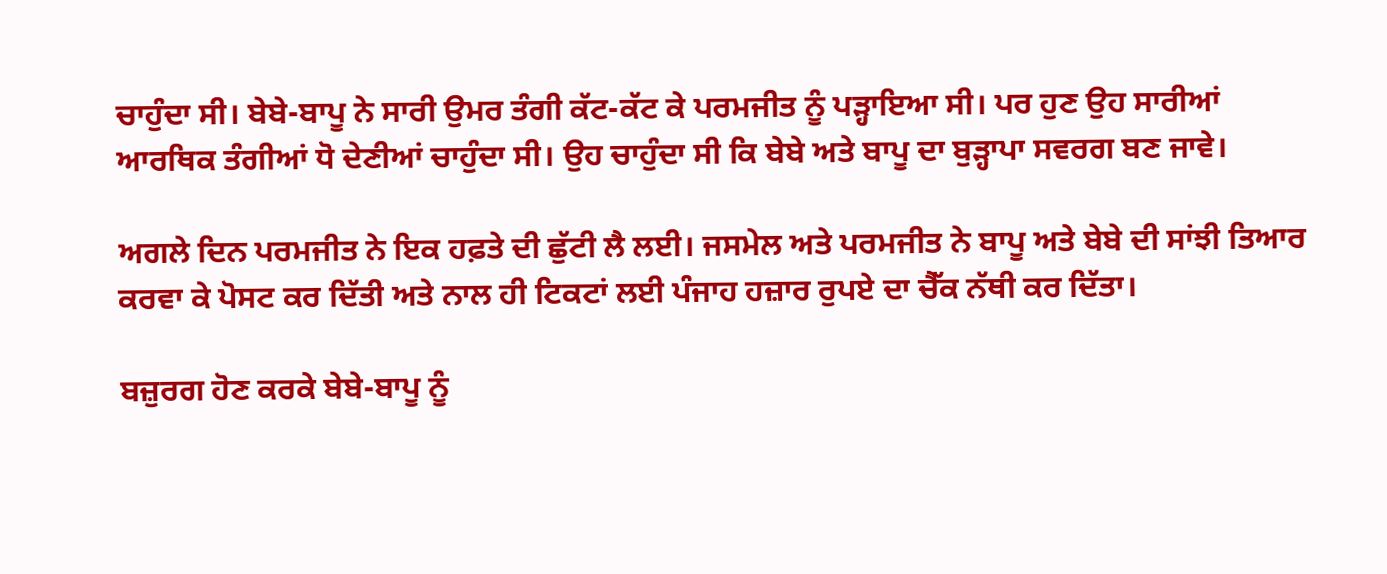ਚਾਹੁੰਦਾ ਸੀ। ਬੇਬੇ-ਬਾਪੂ ਨੇ ਸਾਰੀ ਉਮਰ ਤੰਗੀ ਕੱਟ-ਕੱਟ ਕੇ ਪਰਮਜੀਤ ਨੂੰ ਪੜ੍ਹਾਇਆ ਸੀ। ਪਰ ਹੁਣ ਉਹ ਸਾਰੀਆਂ ਆਰਥਿਕ ਤੰਗੀਆਂ ਧੋ ਦੇਣੀਆਂ ਚਾਹੁੰਦਾ ਸੀ। ਉਹ ਚਾਹੁੰਦਾ ਸੀ ਕਿ ਬੇਬੇ ਅਤੇ ਬਾਪੂ ਦਾ ਬੁੜ੍ਹਾਪਾ ਸਵਰਗ ਬਣ ਜਾਵੇ।

ਅਗਲੇ ਦਿਨ ਪਰਮਜੀਤ ਨੇ ਇਕ ਹਫ਼ਤੇ ਦੀ ਛੁੱਟੀ ਲੈ ਲਈ। ਜਸਮੇਲ ਅਤੇ ਪਰਮਜੀਤ ਨੇ ਬਾਪੂ ਅਤੇ ਬੇਬੇ ਦੀ ਸਾਂਝੀ ਤਿਆਰ ਕਰਵਾ ਕੇ ਪੋਸਟ ਕਰ ਦਿੱਤੀ ਅਤੇ ਨਾਲ ਹੀ ਟਿਕਟਾਂ ਲਈ ਪੰਜਾਹ ਹਜ਼ਾਰ ਰੁਪਏ ਦਾ ਚੈੱਕ ਨੱਥੀ ਕਰ ਦਿੱਤਾ।

ਬਜ਼ੁਰਗ ਹੋਣ ਕਰਕੇ ਬੇਬੇ-ਬਾਪੂ ਨੂੰ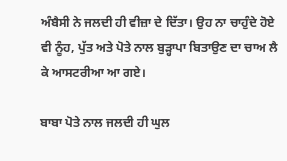ਅੰਬੈਸੀ ਨੇ ਜਲਦੀ ਹੀ ਵੀਜ਼ਾ ਦੇ ਦਿੱਤਾ। ਉਹ ਨਾ ਚਾਹੁੰਦੇ ਹੋਏ ਵੀ ਨੂੰਹ, ਪੁੱਤ ਅਤੇ ਪੋਤੇ ਨਾਲ ਬੁੜ੍ਹਾਪਾ ਬਿਤਾਉਣ ਦਾ ਚਾਅ ਲੈ ਕੇ ਆਸਟਰੀਆ ਆ ਗਏ।

ਬਾਬਾ ਪੋਤੇ ਨਾਲ ਜਲਦੀ ਹੀ ਘੁਲ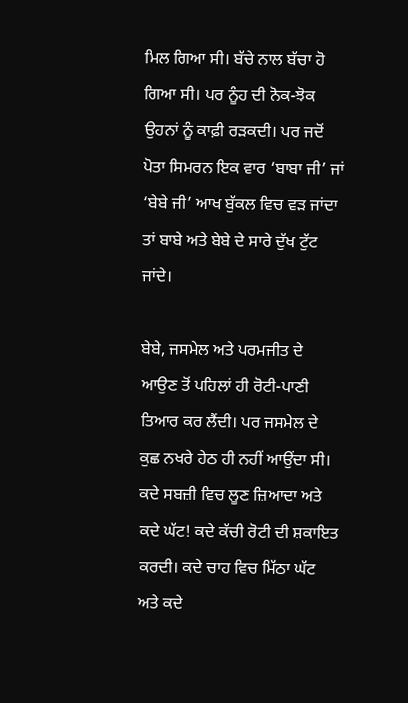ਮਿਲ ਗਿਆ ਸੀ। ਬੱਚੇ ਨਾਲ ਬੱਚਾ ਹੋ ਗਿਆ ਸੀ। ਪਰ ਨੂੰਹ ਦੀ ਨੋਕ-ਝੋਕ ਉਹਨਾਂ ਨੂੰ ਕਾਫ਼ੀ ਰੜਕਦੀ। ਪਰ ਜਦੋਂ ਪੋਤਾ ਸਿਮਰਨ ਇਕ ਵਾਰ ‘ਬਾਬਾ ਜੀ’ ਜਾਂ ‘ਬੇਬੇ ਜੀ’ ਆਖ ਬੁੱਕਲ ਵਿਚ ਵੜ ਜਾਂਦਾ ਤਾਂ ਬਾਬੇ ਅਤੇ ਬੇਬੇ ਦੇ ਸਾਰੇ ਦੁੱਖ ਟੁੱਟ ਜਾਂਦੇ।

ਬੇਬੇ, ਜਸਮੇਲ ਅਤੇ ਪਰਮਜੀਤ ਦੇ ਆਉਣ ਤੋਂ ਪਹਿਲਾਂ ਹੀ ਰੋਟੀ-ਪਾਣੀ ਤਿਆਰ ਕਰ ਲੈਂਦੀ। ਪਰ ਜਸਮੇਲ ਦੇ ਕੁਛ ਨਖਰੇ ਹੇਠ ਹੀ ਨਹੀਂ ਆਉਂਦਾ ਸੀ। ਕਦੇ ਸਬਜ਼ੀ ਵਿਚ ਲੂਣ ਜ਼ਿਆਦਾ ਅਤੇ ਕਦੇ ਘੱਟ! ਕਦੇ ਕੱਚੀ ਰੋਟੀ ਦੀ ਸ਼ਕਾਇਤ ਕਰਦੀ। ਕਦੇ ਚਾਹ ਵਿਚ ਮਿੱਠਾ ਘੱਟ ਅਤੇ ਕਦੇ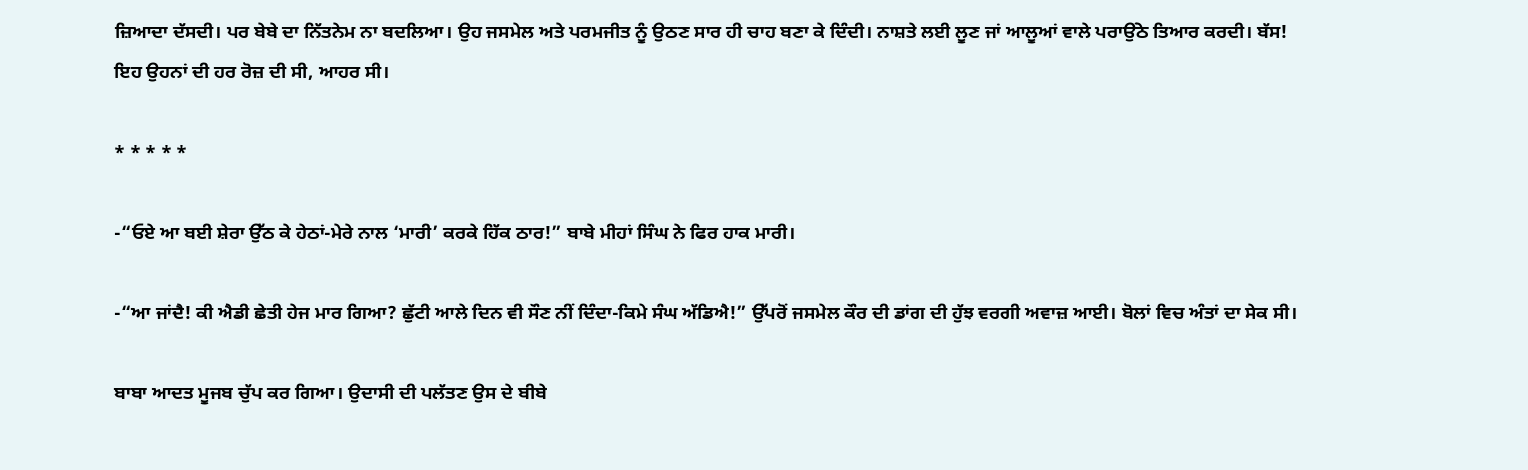ਜ਼ਿਆਦਾ ਦੱਸਦੀ। ਪਰ ਬੇਬੇ ਦਾ ਨਿੱਤਨੇਮ ਨਾ ਬਦਲਿਆ। ਉਹ ਜਸਮੇਲ ਅਤੇ ਪਰਮਜੀਤ ਨੂੰ ਉਠਣ ਸਾਰ ਹੀ ਚਾਹ ਬਣਾ ਕੇ ਦਿੰਦੀ। ਨਾਸ਼ਤੇ ਲਈ ਲੂਣ ਜਾਂ ਆਲੂਆਂ ਵਾਲੇ ਪਰਾਉਂਠੇ ਤਿਆਰ ਕਰਦੀ। ਬੱਸ! ਇਹ ਉਹਨਾਂ ਦੀ ਹਰ ਰੋਜ਼ ਦੀ ਸੀ, ਆਹਰ ਸੀ।

* * * * *

-“ਓਏ ਆ ਬਈ ਸ਼ੇਰਾ ਉੱਠ ਕੇ ਹੇਠਾਂ-ਮੇਰੇ ਨਾਲ ‘ਮਾਰੀ’ ਕਰਕੇ ਹਿੱਕ ਠਾਰ!” ਬਾਬੇ ਮੀਹਾਂ ਸਿੰਘ ਨੇ ਫਿਰ ਹਾਕ ਮਾਰੀ।

-“ਆ ਜਾਂਦੈ! ਕੀ ਐਡੀ ਛੇਤੀ ਹੇਜ ਮਾਰ ਗਿਆ? ਛੁੱਟੀ ਆਲੇ ਦਿਨ ਵੀ ਸੌਣ ਨੀਂ ਦਿੰਦਾ-ਕਿਮੇ ਸੰਘ ਅੱਡਿਐ!” ਉੱਪਰੋਂ ਜਸਮੇਲ ਕੌਰ ਦੀ ਡਾਂਗ ਦੀ ਹੁੱਝ ਵਰਗੀ ਅਵਾਜ਼ ਆਈ। ਬੋਲਾਂ ਵਿਚ ਅੰਤਾਂ ਦਾ ਸੇਕ ਸੀ।

ਬਾਬਾ ਆਦਤ ਮੂਜਬ ਚੁੱਪ ਕਰ ਗਿਆ। ਉਦਾਸੀ ਦੀ ਪਲੱਤਣ ਉਸ ਦੇ ਬੀਬੇ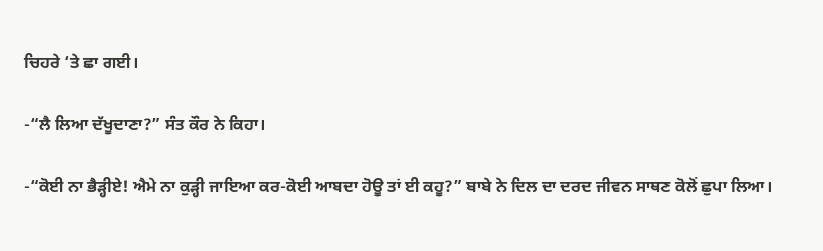ਚਿਹਰੇ ‘ਤੇ ਛਾ ਗਈ।

-“ਲੈ ਲਿਆ ਦੱਖੂਦਾਣਾ?” ਸੰਤ ਕੌਰ ਨੇ ਕਿਹਾ।

-“ਕੋਈ ਨਾ ਭੈੜ੍ਹੀਏ! ਐਮੇ ਨਾ ਕੁੜ੍ਹੀ ਜਾਇਆ ਕਰ-ਕੋਈ ਆਬਦਾ ਹੋਊ ਤਾਂ ਈ ਕਹੂ?” ਬਾਬੇ ਨੇ ਦਿਲ ਦਾ ਦਰਦ ਜੀਵਨ ਸਾਥਣ ਕੋਲੋਂ ਛੁਪਾ ਲਿਆ।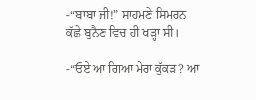-“ਬਾਬਾ ਜੀ!” ਸਾਹਮਣੇ ਸਿਮਰਨ ਕੱਛੇ ਬੁਨੈਣ ਵਿਚ ਹੀ ਖੜ੍ਹਾ ਸੀ।

-“ਓਏ ਆ ਗਿਆ ਮੇਰਾ ਕੁੱਕੜ? ਆ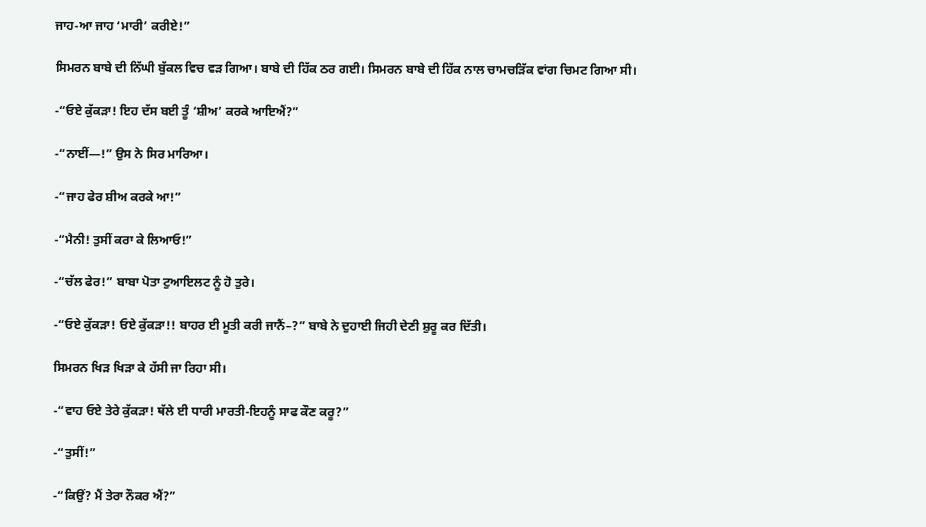ਜਾਹ-ਆ ਜਾਹ ‘ਮਾਰੀ’ ਕਰੀਏ!”

ਸਿਮਰਨ ਬਾਬੇ ਦੀ ਨਿੱਘੀ ਬੁੱਕਲ ਵਿਚ ਵੜ ਗਿਆ। ਬਾਬੇ ਦੀ ਹਿੱਕ ਠਰ ਗਈ। ਸਿਮਰਨ ਬਾਬੇ ਦੀ ਹਿੱਕ ਨਾਲ ਚਾਮਚੜਿੱਕ ਵਾਂਗ ਚਿਮਟ ਗਿਆ ਸੀ।

-“ਓਏ ਕੁੱਕੜਾ! ਇਹ ਦੱਸ ਬਈ ਤੂੰ ‘ਸ਼ੀਅ’ ਕਰਕੇ ਆਇਐਂ?”

-“ਨਾਈਂ—!” ਉਸ ਨੇ ਸਿਰ ਮਾਰਿਆ।

-“ਜਾਹ ਫੇਰ ਸ਼ੀਅ ਕਰਕੇ ਆ!”

-“ਮੈਨੀ! ਤੁਸੀਂ ਕਰਾ ਕੇ ਲਿਆਓ!”

-“ਚੱਲ ਫੇਰ!” ਬਾਬਾ ਪੋਤਾ ਟੁਆਇਲਟ ਨੂੰ ਹੋ ਤੁਰੇ।

-“ਓਏ ਕੁੱਕੜਾ! ਓਏ ਕੁੱਕੜਾ!! ਬਾਹਰ ਈ ਮੂਤੀ ਕਰੀ ਜਾਨੈਂ–?” ਬਾਬੇ ਨੇ ਦੁਹਾਈ ਜਿਹੀ ਦੇਣੀ ਸ਼ੁਰੂ ਕਰ ਦਿੱਤੀ।

ਸਿਮਰਨ ਖਿੜ ਖਿੜਾ ਕੇ ਹੱਸੀ ਜਾ ਰਿਹਾ ਸੀ।

-“ਵਾਹ ਓਏ ਤੇਰੇ ਕੁੱਕੜਾ! ਥੱਲੇ ਈ ਧਾਰੀ ਮਾਰਤੀ-ਇਹਨੂੰ ਸਾਫ ਕੌਣ ਕਰੂ?”

-“ਤੁਸੀਂ!”

-“ਕਿਉਂ? ਮੈਂ ਤੇਰਾ ਨੌਕਰ ਐਂ?”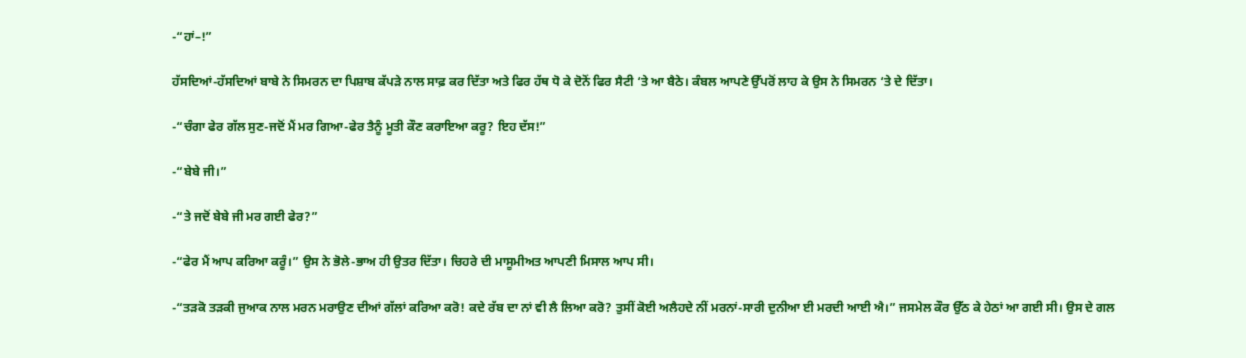-“ਹਾਂ–!”

ਹੱਸਦਿਆਂ-ਹੱਸਦਿਆਂ ਬਾਬੇ ਨੇ ਸਿਮਰਨ ਦਾ ਪਿਸ਼ਾਬ ਕੱਪੜੇ ਨਾਲ ਸਾਫ਼ ਕਰ ਦਿੱਤਾ ਅਤੇ ਫਿਰ ਹੱਥ ਧੋ ਕੇ ਦੋਨੋਂ ਫਿਰ ਸੈਟੀ ‘ਤੇ ਆ ਬੈਠੇ। ਕੰਬਲ ਆਪਣੇ ਉੱਪਰੋਂ ਲਾਹ ਕੇ ਉਸ ਨੇ ਸਿਮਰਨ ‘ਤੇ ਦੇ ਦਿੱਤਾ।

-“ਚੰਗਾ ਫੇਰ ਗੱਲ ਸੁਣ-ਜਦੋਂ ਮੈਂ ਮਰ ਗਿਆ-ਫੇਰ ਤੈਨੂੰ ਮੂਤੀ ਕੌਣ ਕਰਾਇਆ ਕਰੂ? ਇਹ ਦੱਸ!”

-“ਬੇਬੇ ਜੀ।”

-“ਤੇ ਜਦੋਂ ਬੇਬੇ ਜੀ ਮਰ ਗਈ ਫੇਰ?”

-“ਫੇਰ ਮੈਂ ਆਪ ਕਰਿਆ ਕਰੂੰ।” ਉਸ ਨੇ ਭੋਲੇ-ਭਾਅ ਹੀ ਉਤਰ ਦਿੱਤਾ। ਚਿਹਰੇ ਦੀ ਮਾਸੂਮੀਅਤ ਆਪਣੀ ਮਿਸਾਲ ਆਪ ਸੀ।

-“ਤੜਕੋ ਤੜਕੀ ਜੁਆਕ ਨਾਲ ਮਰਨ ਮਰਾਉਣ ਦੀਆਂ ਗੱਲਾਂ ਕਰਿਆ ਕਰੋ! ਕਦੇ ਰੱਬ ਦਾ ਨਾਂ ਵੀ ਲੈ ਲਿਆ ਕਰੋ? ਤੁਸੀਂ ਕੋਈ ਅਲੈਹਦੇ ਨੀਂ ਮਰਨਾਂ-ਸਾਰੀ ਦੁਨੀਆ ਈ ਮਰਦੀ ਆਈ ਐ।” ਜਸਮੇਲ ਕੌਰ ਉੱਠ ਕੇ ਹੇਠਾਂ ਆ ਗਈ ਸੀ। ਉਸ ਦੇ ਗਲ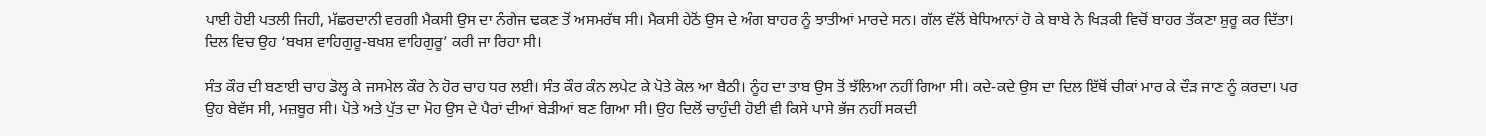ਪਾਈ ਹੋਈ ਪਤਲੀ ਜਿਹੀ, ਮੱਛਰਦਾਨੀ ਵਰਗੀ ਮੈਕਸੀ ਉਸ ਦਾ ਨੰਗੇਜ ਢਕਣ ਤੋਂ ਅਸਮਰੱਥ ਸੀ। ਮੈਕਸੀ ਹੇਠੋਂ ਉਸ ਦੇ ਅੰਗ ਬਾਹਰ ਨੂੰ ਝਾਤੀਆਂ ਮਾਰਦੇ ਸਨ। ਗੱਲ ਵੱਲੋਂ ਬੇਧਿਆਨਾਂ ਹੋ ਕੇ ਬਾਬੇ ਨੇ ਖਿੜਕੀ ਵਿਚੋਂ ਬਾਹਰ ਤੱਕਣਾ ਸ਼ੁਰੂ ਕਰ ਦਿੱਤਾ। ਦਿਲ ਵਿਚ ਉਹ ‘ਬਖਸ਼ ਵਾਹਿਗੁਰੂ-ਬਖਸ਼ ਵਾਹਿਗੁਰੂ’ ਕਰੀ ਜਾ ਰਿਹਾ ਸੀ।

ਸੰਤ ਕੌਰ ਦੀ ਬਣਾਈ ਚਾਹ ਡੋਲ੍ਹ ਕੇ ਜਸਮੇਲ ਕੌਰ ਨੇ ਹੋਰ ਚਾਹ ਧਰ ਲਈ। ਸੰਤ ਕੌਰ ਕੰਨ ਲਪੇਟ ਕੇ ਪੋਤੇ ਕੋਲ ਆ ਬੈਠੀ। ਨੂੰਹ ਦਾ ਤਾਬ ਉਸ ਤੋਂ ਝੱਲਿਆ ਨਹੀਂ ਗਿਆ ਸੀ। ਕਦੇ-ਕਦੇ ਉਸ ਦਾ ਦਿਲ ਇੱਥੋਂ ਚੀਕਾਂ ਮਾਰ ਕੇ ਦੌੜ ਜਾਣ ਨੂੰ ਕਰਦਾ। ਪਰ ਉਹ ਬੇਵੱਸ ਸੀ, ਮਜ਼ਬੂਰ ਸੀ। ਪੋਤੇ ਅਤੇ ਪੁੱਤ ਦਾ ਮੋਹ ਉਸ ਦੇ ਪੈਰਾਂ ਦੀਆਂ ਬੇੜੀਆਂ ਬਣ ਗਿਆ ਸੀ। ਉਹ ਦਿਲੋਂ ਚਾਹੁੰਦੀ ਹੋਈ ਵੀ ਕਿਸੇ ਪਾਸੇ ਭੱਜ ਨਹੀਂ ਸਕਦੀ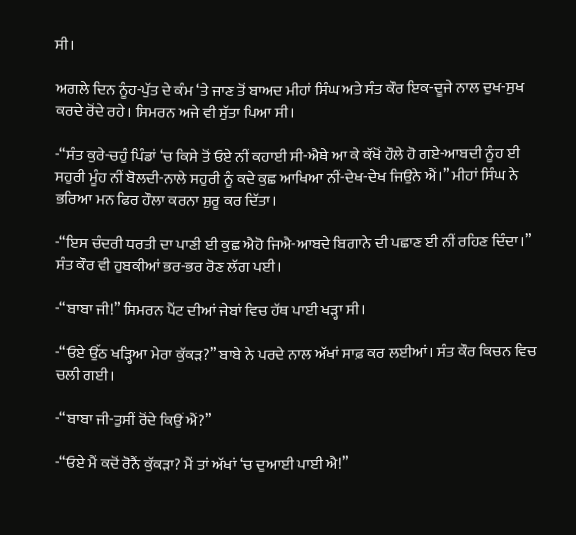ਸੀ।

ਅਗਲੇ ਦਿਨ ਨੂੰਹ-ਪੁੱਤ ਦੇ ਕੰਮ ‘ਤੇ ਜਾਣ ਤੋਂ ਬਾਅਦ ਮੀਹਾਂ ਸਿੰਘ ਅਤੇ ਸੰਤ ਕੌਰ ਇਕ-ਦੂਜੇ ਨਾਲ ਦੁਖ-ਸੁਖ ਕਰਦੇ ਰੋਂਦੇ ਰਹੇ। ਸਿਮਰਨ ਅਜੇ ਵੀ ਸੁੱਤਾ ਪਿਆ ਸੀ।

-“ਸੰਤ ਕੁਰੇ-ਚਹੁੰ ਪਿੰਡਾਂ ‘ਚ ਕਿਸੇ ਤੋਂ ਓਏ ਨੀਂ ਕਹਾਈ ਸੀ-ਐਥੇ ਆ ਕੇ ਕੱਖੋਂ ਹੌਲੇ ਹੋ ਗਏ-ਆਬਦੀ ਨੂੰਹ ਈ ਸਹੁਰੀ ਮੂੰਹ ਨੀਂ ਬੋਲਦੀ-ਨਾਲੇ ਸਹੁਰੀ ਨੂੰ ਕਦੇ ਕੁਛ ਆਖਿਆ ਨੀਂ-ਦੇਖ-ਦੇਖ ਜਿਉਨੇ ਐਂ।” ਮੀਹਾਂ ਸਿੰਘ ਨੇ ਭਰਿਆ ਮਨ ਫਿਰ ਹੌਲਾ ਕਰਨਾ ਸ਼ੁਰੂ ਕਰ ਦਿੱਤਾ।

-“ਇਸ ਚੰਦਰੀ ਧਰਤੀ ਦਾ ਪਾਣੀ ਈ ਕੁਛ ਐਹੋ ਜਿਐ-ਆਬਦੇ ਬਿਗਾਨੇ ਦੀ ਪਛਾਣ ਈ ਨੀਂ ਰਹਿਣ ਦਿੰਦਾ।” ਸੰਤ ਕੌਰ ਵੀ ਹੁਬਕੀਆਂ ਭਰ-ਭਰ ਰੋਣ ਲੱਗ ਪਈ।

-“ਬਾਬਾ ਜੀ!” ਸਿਮਰਨ ਪੈਂਟ ਦੀਆਂ ਜੇਬਾਂ ਵਿਚ ਹੱਥ ਪਾਈ ਖੜ੍ਹਾ ਸੀ।

-“ਓਏ ਉੱਠ ਖੜ੍ਹਿਆ ਮੇਰਾ ਕੁੱਕੜ?” ਬਾਬੇ ਨੇ ਪਰਦੇ ਨਾਲ ਅੱਖਾਂ ਸਾਫ਼ ਕਰ ਲਈਆਂ। ਸੰਤ ਕੌਰ ਕਿਚਨ ਵਿਚ ਚਲੀ ਗਈ।

-“ਬਾਬਾ ਜੀ-ਤੁਸੀਂ ਰੋਂਦੇ ਕਿਉਂ ਐਂ?”

-“ਓਏ ਮੈਂ ਕਦੋਂ ਰੋਨੈਂ ਕੁੱਕੜਾ? ਮੈਂ ਤਾਂ ਅੱਖਾਂ ‘ਚ ਦੁਆਈ ਪਾਈ ਐ!”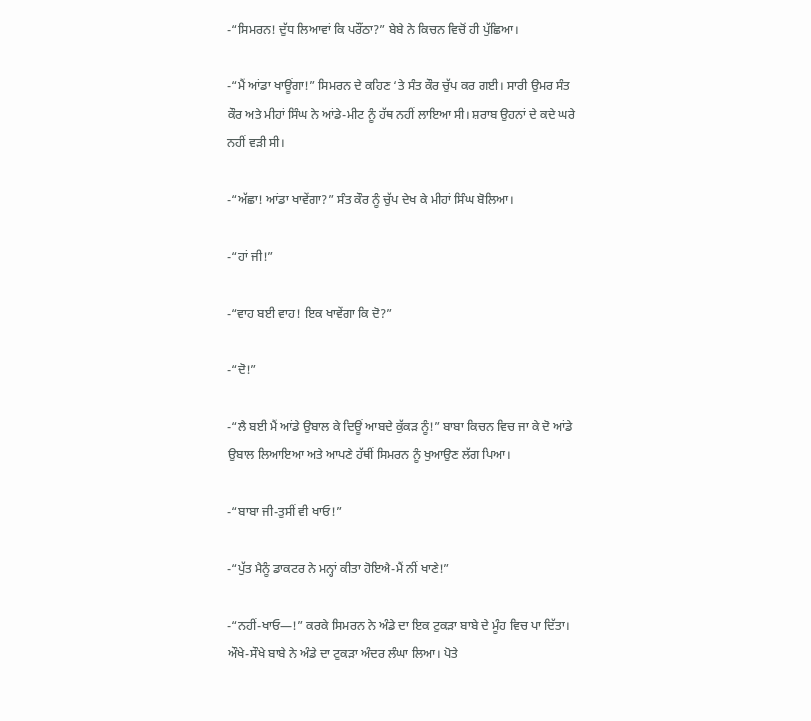-“ਸਿਮਰਨ! ਦੁੱਧ ਲਿਆਵਾਂ ਕਿ ਪਰੌਂਠਾ?” ਬੇਬੇ ਨੇ ਕਿਚਨ ਵਿਚੋਂ ਹੀ ਪੁੱਛਿਆ।

-“ਮੈਂ ਆਂਡਾ ਖਾਊਂਗਾ!” ਸਿਮਰਨ ਦੇ ਕਹਿਣ ‘ਤੇ ਸੰਤ ਕੌਰ ਚੁੱਪ ਕਰ ਗਈ। ਸਾਰੀ ਉਮਰ ਸੰਤ ਕੌਰ ਅਤੇ ਮੀਹਾਂ ਸਿੰਘ ਨੇ ਆਂਡੇ-ਮੀਟ ਨੂੰ ਹੱਥ ਨਹੀਂ ਲਾਇਆ ਸੀ। ਸ਼ਰਾਬ ਉਹਨਾਂ ਦੇ ਕਦੇ ਘਰੇ ਨਹੀਂ ਵੜੀ ਸੀ।

-“ਅੱਛਾ! ਆਂਡਾ ਖਾਵੇਂਗਾ?” ਸੰਤ ਕੌਰ ਨੂੰ ਚੁੱਪ ਦੇਖ ਕੇ ਮੀਹਾਂ ਸਿੰਘ ਬੋਲਿਆ।

-“ਹਾਂ ਜੀ!”

-“ਵਾਹ ਬਈ ਵਾਹ! ਇਕ ਖਾਵੇਂਗਾ ਕਿ ਦੋ?”

-“ਦੋ!”

-“ਲੈ ਬਈ ਮੈਂ ਆਂਡੇ ਉਬਾਲ ਕੇ ਦਿਊਂ ਆਬਦੇ ਕੁੱਕੜ ਨੂੰ!” ਬਾਬਾ ਕਿਚਨ ਵਿਚ ਜਾ ਕੇ ਦੋ ਆਂਡੇ ਉਬਾਲ ਲਿਆਇਆ ਅਤੇ ਆਪਣੇ ਹੱਥੀਂ ਸਿਮਰਨ ਨੂੰ ਖੁਆਉਣ ਲੱਗ ਪਿਆ।

-“ਬਾਬਾ ਜੀ-ਤੁਸੀਂ ਵੀ ਖਾਓ!”

-“ਪੁੱਤ ਮੈਨੂੰ ਡਾਕਟਰ ਨੇ ਮਨ੍ਹਾਂ ਕੀਤਾ ਹੋਇਐ-ਮੈਂ ਨੀਂ ਖਾਣੇ!”

-“ਨਹੀਂ-ਖਾਓ—!” ਕਰਕੇ ਸਿਮਰਨ ਨੇ ਅੰਡੇ ਦਾ ਇਕ ਟੁਕੜਾ ਬਾਬੇ ਦੇ ਮੂੰਹ ਵਿਚ ਪਾ ਦਿੱਤਾ। ਔਖੇ-ਸੌਖੇ ਬਾਬੇ ਨੇ ਅੰਡੇ ਦਾ ਟੁਕੜਾ ਅੰਦਰ ਲੰਘਾ ਲਿਆ। ਪੋਤੇ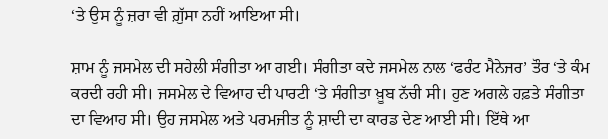‘ਤੇ ਉਸ ਨੂੰ ਜ਼ਰਾ ਵੀ ਗ਼ੁੱਸਾ ਨਹੀਂ ਆਇਆ ਸੀ।

ਸ਼ਾਮ ਨੂੰ ਜਸਮੇਲ ਦੀ ਸਹੇਲੀ ਸੰਗੀਤਾ ਆ ਗਈ। ਸੰਗੀਤਾ ਕਦੇ ਜਸਮੇਲ ਨਾਲ ‘ਫਰੰਟ ਮੈਨੇਜਰ’ ਤੌਰ ‘ਤੇ ਕੰਮ ਕਰਦੀ ਰਹੀ ਸੀ। ਜਸਮੇਲ ਦੇ ਵਿਆਹ ਦੀ ਪਾਰਟੀ ‘ਤੇ ਸੰਗੀਤਾ ਖ਼ੂਬ ਨੱਚੀ ਸੀ। ਹੁਣ ਅਗਲੇ ਹਫ਼ਤੇ ਸੰਗੀਤਾ ਦਾ ਵਿਆਹ ਸੀ। ਉਹ ਜਸਮੇਲ ਅਤੇ ਪਰਮਜੀਤ ਨੂੰ ਸ਼ਾਦੀ ਦਾ ਕਾਰਡ ਦੇਣ ਆਈ ਸੀ। ਇੱਥੇ ਆ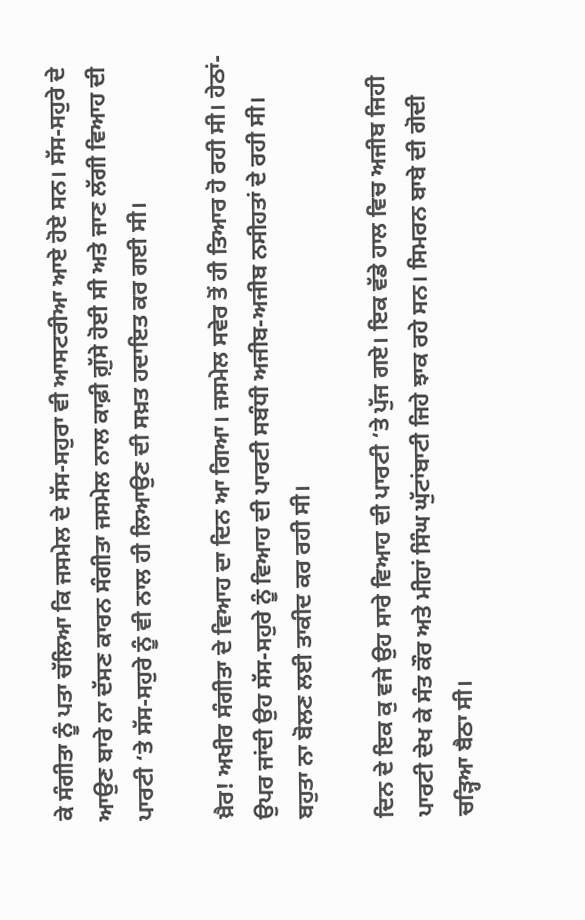ਕੇ ਸੰਗੀਤਾ ਨੂੰ ਪਤਾ ਚੱਲਿਆ ਕਿ ਜਸਮੇਲ ਦੇ ਸੱਸ-ਸਹੁਰਾ ਵੀ ਆਸਟਰੀਆ ਆਏ ਹੋਏ ਸਨ। ਸੱਸ-ਸਹੁਰੇ ਦੇ ਆਉਣ ਬਾਰੇ ਨਾ ਦੱਸਣ ਕਾਰਨ ਸੰਗੀਤਾ ਜਸਮੇਲ ਨਾਲ ਕਾਫ਼ੀ ਗ਼ੁੱਸੇ ਹੋਈ ਸੀ ਅਤੇ ਜਾਣ ਲੱਗੀ ਵਿਆਹ ਦੀ ਪਾਰਟੀ ‘ਤੇ ਸੱਸ-ਸਹੁਰੇ ਨੂੰ ਵੀ ਨਾਲ ਹੀ ਲਿਆਉਣ ਦੀ ਸਖ਼ਤ ਹਦਾਇਤ ਕਰ ਗਈ ਸੀ।

ਖ਼ੈਰ! ਅਖੀਰ ਸੰਗੀਤਾ ਦੇ ਵਿਆਹ ਦਾ ਦਿਨ ਆ ਗਿਆ। ਜਸਮੇਲ ਸਵੇਰ ਤੋਂ ਹੀ ਤਿਆਰ ਹੋ ਰਹੀ ਸੀ। ਹੇਠਾਂ-ਉਪਰ ਜਾਂਦੀ ਉਹ ਸੱਸ-ਸਹੁਰੇ ਨੂੰ ਵਿਆਹ ਦੀ ਪਾਰਟੀ ਸਬੰਧੀ ਅਜੀਬ-ਅਜੀਬ ਨਸੀਹਤਾਂ ਦੇ ਰਹੀ ਸੀ। ਬਹੁਤਾ ਨਾ ਬੋਲਣ ਲਈ ਤਾਕੀਦ ਕਰ ਰਹੀ ਸੀ।

ਦਿਨ ਦੇ ਇਕ ਕੁ ਵਜੇ ਉਹ ਸਾਰੇ ਵਿਆਹ ਦੀ ਪਾਰਟੀ ‘ਤੇ ਪੁੱਜ ਗਏ। ਇਕ ਵੱਡੇ ਹਾਲ ਵਿਚ ਅਜੀਬ ਜਿਹੀ ਪਾਰਟੀ ਦੇਖ ਕੇ ਸੰਤ ਕੌਰ ਅਤੇ ਮੀਹਾਂ ਸਿੰਘ ਘੁੱਟਾਂਬਾਟੀ ਜਿਹੇ ਝਾਕ ਰਹੇ ਸਨ। ਸਿਮਰਨ ਬਾਬੇ ਦੀ ਗੋਦੀ ਚੜ੍ਹਿਆ ਬੈਠਾ ਸੀ।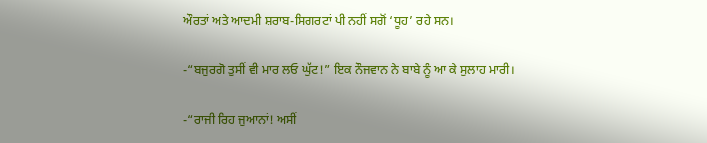ਔਰਤਾਂ ਅਤੇ ਆਦਮੀ ਸ਼ਰਾਬ-ਸਿਗਰਟਾਂ ਪੀ ਨਹੀਂ ਸਗੋਂ ‘ਧੂਹ’ ਰਹੇ ਸਨ।

-“ਬਜੁਰਗੋ ਤੁਸੀਂ ਵੀ ਮਾਰ ਲਓ ਘੁੱਟ!” ਇਕ ਨੌਜਵਾਨ ਨੇ ਬਾਬੇ ਨੂੰ ਆ ਕੇ ਸੁਲਾਹ ਮਾਰੀ।

-“ਰਾਜੀ ਰਿਹ ਜੁਆਨਾਂ! ਅਸੀਂ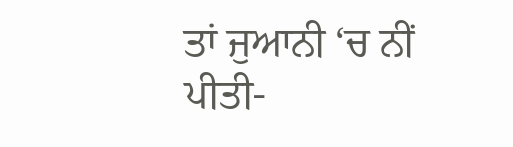ਤਾਂ ਜੁਆਨੀ ‘ਚ ਨੀਂ ਪੀਤੀ-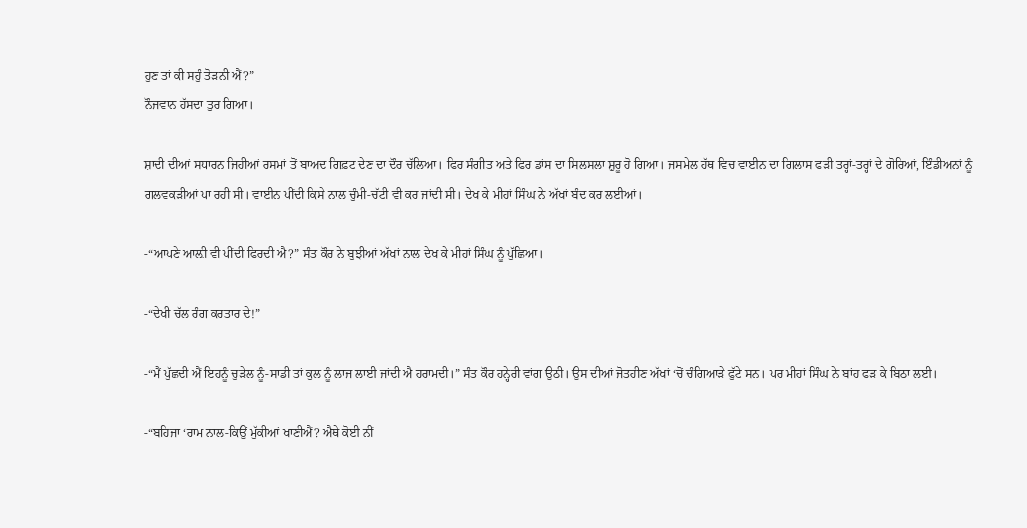ਹੁਣ ਤਾਂ ਕੀ ਸਹੁੰ ਤੋੜਨੀ ਐਂ?”
ਨੌਜਵਾਨ ਹੱਸਦਾ ਤੁਰ ਗਿਆ।

ਸ਼ਾਦੀ ਦੀਆਂ ਸਧਾਰਨ ਜਿਹੀਆਂ ਰਸਮਾਂ ਤੋਂ ਬਾਅਦ ਗਿਫ਼ਟ ਦੇਣ ਦਾ ਦੌਰ ਚੱਲਿਆ। ਫਿਰ ਸੰਗੀਤ ਅਤੇ ਫਿਰ ਡਾਂਸ ਦਾ ਸਿਲਸਲਾ ਸ਼ੁਰੂ ਹੋ ਗਿਆ। ਜਸਮੇਲ ਹੱਥ ਵਿਚ ਵਾਈਨ ਦਾ ਗਿਲਾਸ ਫੜੀ ਤਰ੍ਹਾਂ-ਤਰ੍ਹਾਂ ਦੇ ਗੋਰਿਆਂ, ਇੰਡੀਅਨਾਂ ਨੂੰ ਗਲਵਕੜੀਆਂ ਪਾ ਰਹੀ ਸੀ। ਵਾਈਨ ਪੀਂਦੀ ਕਿਸੇ ਨਾਲ ਚੁੰਮੀ-ਚੱਟੀ ਵੀ ਕਰ ਜਾਂਦੀ ਸੀ। ਦੇਖ ਕੇ ਮੀਹਾਂ ਸਿੰਘ ਨੇ ਅੱਖਾਂ ਬੰਦ ਕਰ ਲਈਆਂ।

-“ਆਪਣੇ ਆਲ਼ੀ ਵੀ ਪੀਂਦੀ ਫਿਰਦੀ ਐ?” ਸੰਤ ਕੌਰ ਨੇ ਬੁਝੀਆਂ ਅੱਖਾਂ ਨਾਲ ਦੇਖ ਕੇ ਮੀਹਾਂ ਸਿੰਘ ਨੂੰ ਪੁੱਛਿਆ।

-“ਦੇਖੀ ਚੱਲ ਰੰਗ ਕਰਤਾਰ ਦੇ!”

-“ਮੈਂ ਪੁੱਛਦੀ ਐਂ ਇਹਨੂੰ ਚੁੜੇਲ ਨੂੰ-ਸਾਡੀ ਤਾਂ ਕੁਲ ਨੂੰ ਲਾਜ ਲਾਈ ਜਾਂਦੀ ਐ ਹਰਾਮਦੀ।” ਸੰਤ ਕੌਰ ਹਨ੍ਹੇਰੀ ਵਾਂਗ ਉਠੀ। ਉਸ ਦੀਆਂ ਜੋਤਹੀਣ ਅੱਖਾਂ ‘ਚੋਂ ਚੰਗਿਆੜੇ ਫੁੱਟੇ ਸਨ। ਪਰ ਮੀਹਾਂ ਸਿੰਘ ਨੇ ਬਾਂਹ ਫੜ ਕੇ ਬਿਠਾ ਲਈ।

-“ਬਹਿਜਾ ‘ਰਾਮ ਨਾਲ-ਕਿਉਂ ਮੁੱਕੀਆਂ ਖਾਣੀਐਂ? ਐਥੇ ਕੋਈ ਨੀਂ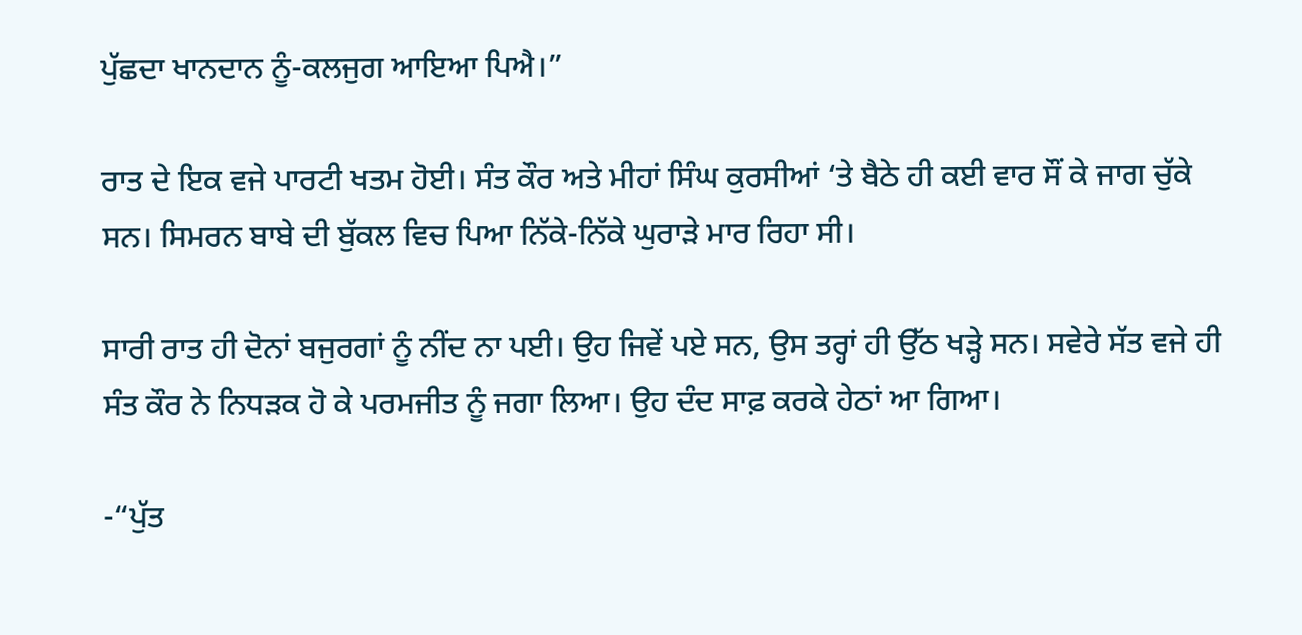ਪੁੱਛਦਾ ਖਾਨਦਾਨ ਨੂੰ-ਕਲਜੁਗ ਆਇਆ ਪਿਐ।”

ਰਾਤ ਦੇ ਇਕ ਵਜੇ ਪਾਰਟੀ ਖਤਮ ਹੋਈ। ਸੰਤ ਕੌਰ ਅਤੇ ਮੀਹਾਂ ਸਿੰਘ ਕੁਰਸੀਆਂ ‘ਤੇ ਬੈਠੇ ਹੀ ਕਈ ਵਾਰ ਸੌਂ ਕੇ ਜਾਗ ਚੁੱਕੇ ਸਨ। ਸਿਮਰਨ ਬਾਬੇ ਦੀ ਬੁੱਕਲ ਵਿਚ ਪਿਆ ਨਿੱਕੇ-ਨਿੱਕੇ ਘੁਰਾੜੇ ਮਾਰ ਰਿਹਾ ਸੀ।

ਸਾਰੀ ਰਾਤ ਹੀ ਦੋਨਾਂ ਬਜੁਰਗਾਂ ਨੂੰ ਨੀਂਦ ਨਾ ਪਈ। ਉਹ ਜਿਵੇਂ ਪਏ ਸਨ, ਉਸ ਤਰ੍ਹਾਂ ਹੀ ਉੱਠ ਖੜ੍ਹੇ ਸਨ। ਸਵੇਰੇ ਸੱਤ ਵਜੇ ਹੀ ਸੰਤ ਕੌਰ ਨੇ ਨਿਧੜਕ ਹੋ ਕੇ ਪਰਮਜੀਤ ਨੂੰ ਜਗਾ ਲਿਆ। ਉਹ ਦੰਦ ਸਾਫ਼ ਕਰਕੇ ਹੇਠਾਂ ਆ ਗਿਆ।

-“ਪੁੱਤ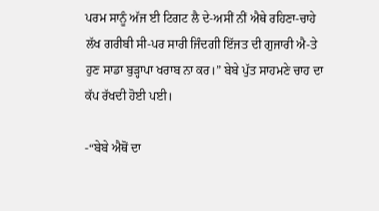ਪਰਮ ਸਾਨੂੰ ਅੱਜ ਈ ਟਿਗਟ ਲੈ ਦੇ-ਅਸੀਂ ਨੀਂ ਐਥੇ ਰਹਿਣਾ-ਚਾਹੇ ਲੱਖ ਗਰੀਬੀ ਸੀ-ਪਰ ਸਾਰੀ ਜਿੰਦਗੀ ਇੱਜਤ ਦੀ ਗੁਜਾਰੀ ਐ-ਤੇ ਹੁਣ ਸਾਡਾ ਬੁੜ੍ਹਾਪਾ ਖਰਾਬ ਨਾ ਕਰ।” ਬੇਬੇ ਪੁੱਤ ਸਾਹਮਣੇ ਚਾਹ ਦਾ ਕੱਪ ਰੱਖਦੀ ਹੋਈ ਪਈ।

-“ਬੇਬੇ ਐਥੋਂ ਦਾ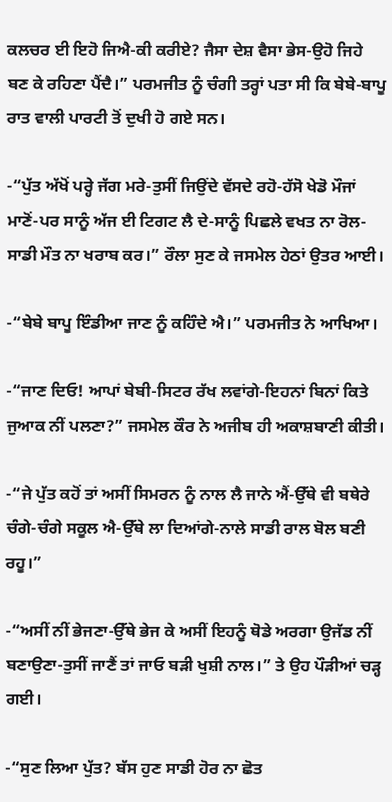ਕਲਚਰ ਈ ਇਹੋ ਜਿਐ-ਕੀ ਕਰੀਏ? ਜੈਸਾ ਦੇਸ਼ ਵੈਸਾ ਭੇਸ-ਉਹੋ ਜਿਹੇ ਬਣ ਕੇ ਰਹਿਣਾ ਪੈਂਦੈ।” ਪਰਮਜੀਤ ਨੂੰ ਚੰਗੀ ਤਰ੍ਹਾਂ ਪਤਾ ਸੀ ਕਿ ਬੇਬੇ-ਬਾਪੂ ਰਾਤ ਵਾਲੀ ਪਾਰਟੀ ਤੋਂ ਦੁਖੀ ਹੋ ਗਏ ਸਨ।

-“ਪੁੱਤ ਅੱਖੋਂ ਪਰ੍ਹੇ ਜੱਗ ਮਰੇ-ਤੁਸੀਂ ਜਿਉਂਦੇ ਵੱਸਦੇ ਰਹੋ-ਹੱਸੋ ਖੇਡੋ ਮੌਜਾਂ ਮਾਣੋਂ-ਪਰ ਸਾਨੂੰ ਅੱਜ ਈ ਟਿਗਟ ਲੈ ਦੇ-ਸਾਨੂੰ ਪਿਛਲੇ ਵਖਤ ਨਾ ਰੋਲ-ਸਾਡੀ ਮੌਤ ਨਾ ਖਰਾਬ ਕਰ।” ਰੌਲਾ ਸੁਣ ਕੇ ਜਸਮੇਲ ਹੇਠਾਂ ਉਤਰ ਆਈ।

-“ਬੇਬੇ ਬਾਪੂ ਇੰਡੀਆ ਜਾਣ ਨੂੰ ਕਹਿੰਦੇ ਐ।” ਪਰਮਜੀਤ ਨੇ ਆਖਿਆ।

-“ਜਾਣ ਦਿਓ! ਆਪਾਂ ਬੇਬੀ-ਸਿਟਰ ਰੱਖ ਲਵਾਂਗੇ-ਇਹਨਾਂ ਬਿਨਾਂ ਕਿਤੇ ਜੁਆਕ ਨੀਂ ਪਲਣਾ?” ਜਸਮੇਲ ਕੌਰ ਨੇ ਅਜੀਬ ਹੀ ਅਕਾਸ਼ਬਾਣੀ ਕੀਤੀ।

-“ਜੇ ਪੁੱਤ ਕਹੋਂ ਤਾਂ ਅਸੀਂ ਸਿਮਰਨ ਨੂੰ ਨਾਲ ਲੈ ਜਾਨੇ ਐਂ-ਉੱਥੇ ਵੀ ਬਥੇਰੇ ਚੰਗੇ-ਚੰਗੇ ਸਕੂਲ ਐ-ਉੱਥੇ ਲਾ ਦਿਆਂਗੇ-ਨਾਲੇ ਸਾਡੀ ਰਾਲ ਬੋਲ ਬਣੀ ਰਹੂ।”

-“ਅਸੀਂ ਨੀਂ ਭੇਜਣਾ-ਉੱਥੇ ਭੇਜ ਕੇ ਅਸੀਂ ਇਹਨੂੰ ਥੋਡੇ ਅਰਗਾ ਉਜੱਡ ਨੀਂ ਬਣਾਉਣਾ-ਤੁਸੀਂ ਜਾਣੈਂ ਤਾਂ ਜਾਓ ਬੜੀ ਖੁਸ਼ੀ ਨਾਲ।” ਤੇ ਉਹ ਪੌੜੀਆਂ ਚੜ੍ਹ ਗਈ।

-“ਸੁਣ ਲਿਆ ਪੁੱਤ? ਬੱਸ ਹੁਣ ਸਾਡੀ ਹੋਰ ਨਾ ਛੋਤ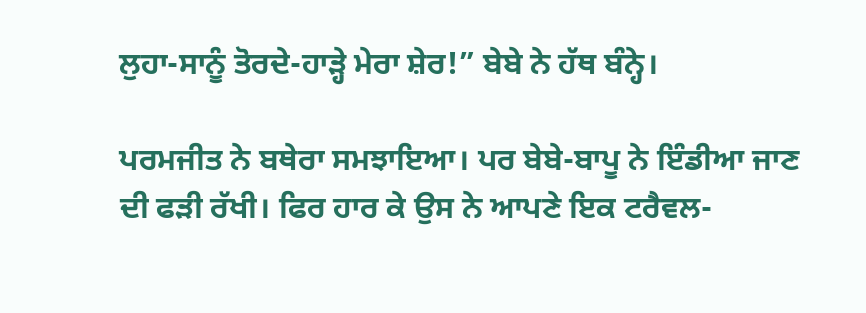ਲੁਹਾ-ਸਾਨੂੰ ਤੋਰਦੇ-ਹਾੜ੍ਹੇ ਮੇਰਾ ਸ਼ੇਰ!” ਬੇਬੇ ਨੇ ਹੱਥ ਬੰਨ੍ਹੇ।

ਪਰਮਜੀਤ ਨੇ ਬਥੇਰਾ ਸਮਝਾਇਆ। ਪਰ ਬੇਬੇ-ਬਾਪੂ ਨੇ ਇੰਡੀਆ ਜਾਣ ਦੀ ਫੜੀ ਰੱਖੀ। ਫਿਰ ਹਾਰ ਕੇ ਉਸ ਨੇ ਆਪਣੇ ਇਕ ਟਰੈਵਲ-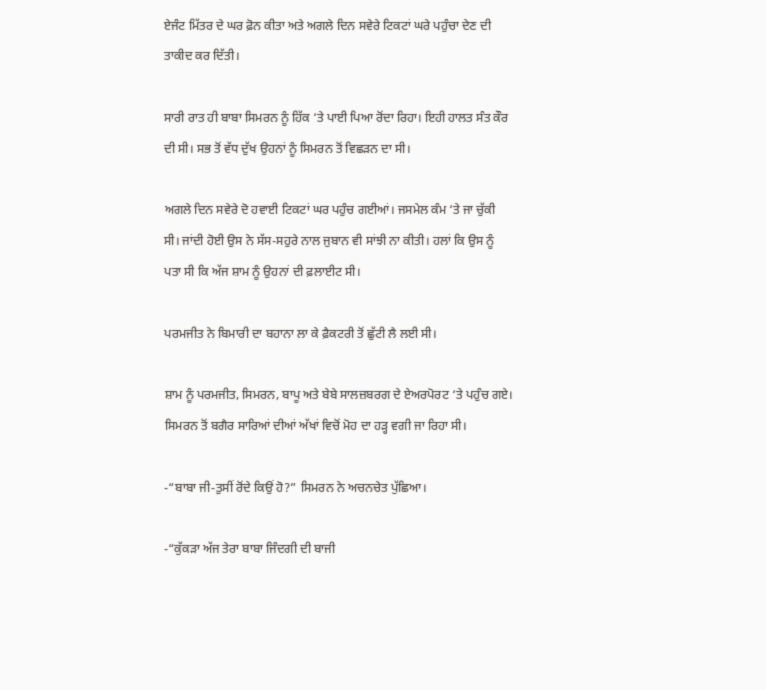ਏਜੰਟ ਮਿੱਤਰ ਦੇ ਘਰ ਫ਼ੋਨ ਕੀਤਾ ਅਤੇ ਅਗਲੇ ਦਿਨ ਸਵੇਰੇ ਟਿਕਟਾਂ ਘਰੇ ਪਹੁੰਚਾ ਦੇਣ ਦੀ ਤਾਕੀਦ ਕਰ ਦਿੱਤੀ।

ਸਾਰੀ ਰਾਤ ਹੀ ਬਾਬਾ ਸਿਮਰਨ ਨੂੰ ਹਿੱਕ ‘ਤੇ ਪਾਈ ਪਿਆ ਰੋਂਦਾ ਰਿਹਾ। ਇਹੀ ਹਾਲਤ ਸੰਤ ਕੌਰ ਦੀ ਸੀ। ਸਭ ਤੋਂ ਵੱਧ ਦੁੱਖ ਉਹਨਾਂ ਨੂੰ ਸਿਮਰਨ ਤੋਂ ਵਿਛੜਨ ਦਾ ਸੀ।

ਅਗਲੇ ਦਿਨ ਸਵੇਰੇ ਦੋ ਹਵਾਈ ਟਿਕਟਾਂ ਘਰ ਪਹੁੰਚ ਗਈਆਂ। ਜਸਮੇਲ ਕੰਮ ‘ਤੇ ਜਾ ਚੁੱਕੀ ਸੀ। ਜਾਂਦੀ ਹੋਈ ਉਸ ਨੇ ਸੱਸ-ਸਹੁਰੇ ਨਾਲ ਜੁਬਾਨ ਵੀ ਸਾਂਝੀ ਨਾ ਕੀਤੀ। ਹਲਾਂ ਕਿ ਉਸ ਨੂੰ ਪਤਾ ਸੀ ਕਿ ਅੱਜ ਸ਼ਾਮ ਨੂੰ ਉਹਨਾਂ ਦੀ ਫ਼ਲਾਈਟ ਸੀ।

ਪਰਮਜੀਤ ਨੇ ਬਿਮਾਰੀ ਦਾ ਬਹਾਨਾ ਲਾ ਕੇ ਫ਼ੈਕਟਰੀ ਤੋਂ ਛੁੱਟੀ ਲੈ ਲਈ ਸੀ।

ਸ਼ਾਮ ਨੂੰ ਪਰਮਜੀਤ, ਸਿਮਰਨ, ਬਾਪੂ ਅਤੇ ਬੇਬੇ ਸਾਲਜ਼ਬਰਗ ਦੇ ਏਅਰਪੋਰਟ ‘ਤੇ ਪਹੁੰਚ ਗਏ। ਸਿਮਰਨ ਤੋਂ ਬਗੈਰ ਸਾਰਿਆਂ ਦੀਆਂ ਅੱਖਾਂ ਵਿਚੋਂ ਮੋਹ ਦਾ ਹੜ੍ਹ ਵਗੀ ਜਾ ਰਿਹਾ ਸੀ।

-“ਬਾਬਾ ਜੀ-ਤੁਸੀਂ ਰੋਂਦੇ ਕਿਉਂ ਹੋ?” ਸਿਮਰਨ ਨੇ ਅਚਨਚੇਤ ਪੁੱਛਿਆ।

-“ਕੁੱਕੜਾ ਅੱਜ ਤੇਰਾ ਬਾਬਾ ਜਿੰਦਗੀ ਦੀ ਬਾਜੀ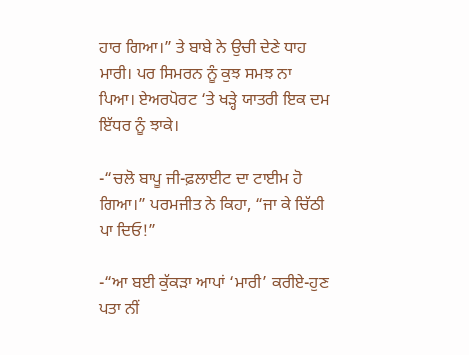ਹਾਰ ਗਿਆ।” ਤੇ ਬਾਬੇ ਨੇ ਉਚੀ ਦੇਣੇ ਧਾਹ ਮਾਰੀ। ਪਰ ਸਿਮਰਨ ਨੂੰ ਕੁਝ ਸਮਝ ਨਾ ਪਿਆ। ਏਅਰਪੋਰਟ ‘ਤੇ ਖੜ੍ਹੇ ਯਾਤਰੀ ਇਕ ਦਮ ਇੱਧਰ ਨੂੰ ਝਾਕੇ।

-“ਚਲੋ ਬਾਪੂ ਜੀ-ਫ਼ਲਾਈਟ ਦਾ ਟਾਈਮ ਹੋ ਗਿਆ।” ਪਰਮਜੀਤ ਨੇ ਕਿਹਾ, “ਜਾ ਕੇ ਚਿੱਠੀ ਪਾ ਦਿਓ!”

-“ਆ ਬਈ ਕੁੱਕੜਾ ਆਪਾਂ ‘ਮਾਰੀ’ ਕਰੀਏ-ਹੁਣ ਪਤਾ ਨੀਂ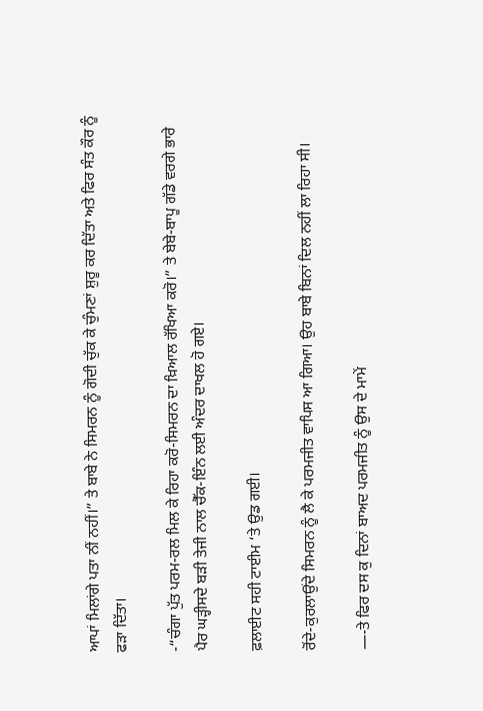ਆਪਾਂ ਮਿਲਾਂਗੇ ਪਤਾ ਨੀਂ ਨਹੀਂ।” ਤੇ ਬਾਬੇ ਨੇ ਸਿਮਰਨ ਨੂੰ ਗੋਦੀ ਚੁੱਕ ਕੇ ਚੁੰਮਣਾਂ ਸ਼ੁਰੂ ਕਰ ਦਿੱਤਾ ਅਤੇ ਫਿਰ ਸੰਤ ਕੌਰ ਨੂੰ ਫੜਾ ਦਿੱਤਾ।

-“ਚੰਗਾ ਪੁੱਤ ਪਰਮ-ਰਲ ਮਿਲ ਕੇ ਰਿਹਾ ਕਰੋ-ਸਿਮਰਨ ਦਾ ਖ਼ਿਆਲ ਰੱਖਿਆ ਕਰੋ।” ਤੇ ਬੇਬੇ-ਬਾਪੂ ਗੱਡੇ ਵਰਗੇ ਭਾਰੇ ਪੈਰ ਘੜ੍ਹੀਸਦੇ ਬੜੀ ਤੇਜੀ ਨਾਲ ਚੈੱਕ-ਇੰਨ ਲਈ ਅੰਦਰ ਦਾਖਲ ਹੋ ਗਏ।

ਫ਼ਲਾਈਟ ਸਹੀ ਟਾਈਮ ‘ਤੇ ਉਡ ਗਈ।

ਰੋਂਦੇ-ਕੁਰਲਾਉਂਦੇ ਸਿਮਰਨ ਨੂੰ ਲੈ ਕੇ ਪਰਮਜੀਤ ਵਾਪਿਸ ਆ ਗਿਆ। ਉਹ ਬਾਬੇ ਬਿਨਾਂ ਦਿਲ ਨਹੀਂ ਲਾ ਰਿਹਾ ਸੀ।

—-ਤੇ ਫਿਰ ਦਸ ਕੁ ਦਿਨਾਂ ਬਾਅਦ ਪਰਮਜੀਤ ਨੂੰ ਉਸ ਦੇ ਮਾਮੇਂ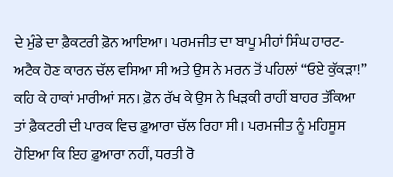ਦੇ ਮੁੰਡੇ ਦਾ ਫ਼ੈਕਟਰੀ ਫ਼ੋਨ ਆਇਆ। ਪਰਮਜੀਤ ਦਾ ਬਾਪੂ ਮੀਹਾਂ ਸਿੰਘ ਹਾਰਟ-ਅਟੈਕ ਹੋਣ ਕਾਰਨ ਚੱਲ ਵਸਿਆ ਸੀ ਅਤੇ ਉਸ ਨੇ ਮਰਨ ਤੋਂ ਪਹਿਲਾਂ “ਓਏ ਕੁੱਕੜਾ!” ਕਹਿ ਕੇ ਹਾਕਾਂ ਮਾਰੀਆਂ ਸਨ। ਫ਼ੋਨ ਰੱਖ ਕੇ ਉਸ ਨੇ ਖਿੜਕੀ ਰਾਹੀਂ ਬਾਹਰ ਤੱਕਿਆ ਤਾਂ ਫ਼ੈਕਟਰੀ ਦੀ ਪਾਰਕ ਵਿਚ ਫ਼ੁਆਰਾ ਚੱਲ ਰਿਹਾ ਸੀ। ਪਰਮਜੀਤ ਨੂੰ ਮਹਿਸੂਸ ਹੋਇਆ ਕਿ ਇਹ ਫ਼ੁਆਰਾ ਨਹੀਂ, ਧਰਤੀ ਰੋ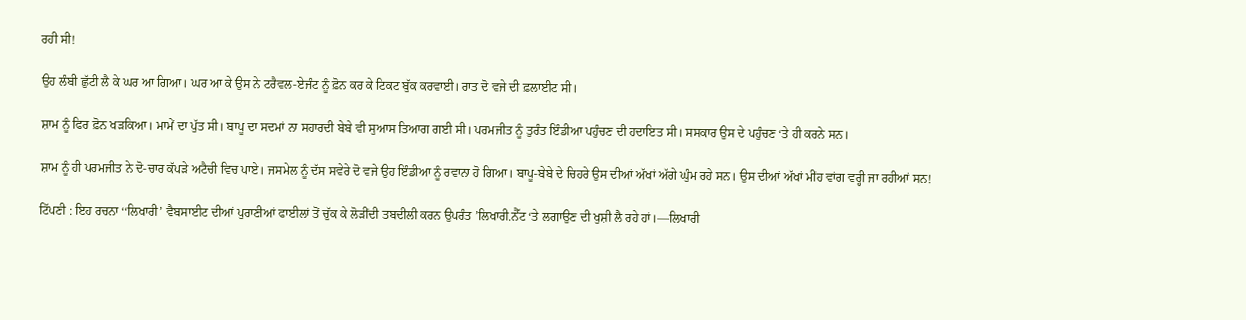ਰਹੀ ਸੀ!

ਉਹ ਲੰਬੀ ਛੁੱਟੀ ਲੈ ਕੇ ਘਰ ਆ ਗਿਆ। ਘਰ ਆ ਕੇ ਉਸ ਨੇ ਟਰੈਵਲ-ਏਜੰਟ ਨੂੰ ਫ਼ੋਨ ਕਰ ਕੇ ਟਿਕਟ ਬੁੱਕ ਕਰਵਾਈ। ਰਾਤ ਦੋ ਵਜੇ ਦੀ ਫ਼ਲਾਈਟ ਸੀ।

ਸ਼ਾਮ ਨੂੰ ਫਿਰ ਫ਼ੋਨ ਖੜਕਿਆ। ਮਾਮੇਂ ਦਾ ਪੁੱਤ ਸੀ। ਬਾਪੂ ਦਾ ਸਦਮਾਂ ਨਾ ਸਹਾਰਦੀ ਬੇਬੇ ਵੀ ਸੁਆਸ ਤਿਆਗ ਗਈ ਸੀ। ਪਰਮਜੀਤ ਨੂੰ ਤੁਰੰਤ ਇੰਡੀਆ ਪਹੁੰਚਣ ਦੀ ਹਦਾਇਤ ਸੀ। ਸਸਕਾਰ ਉਸ ਦੇ ਪਹੁੰਚਣ ‘ਤੇ ਹੀ ਕਰਨੇ ਸਨ।

ਸ਼ਾਮ ਨੂੰ ਹੀ ਪਰਮਜੀਤ ਨੇ ਦੋ-ਚਾਰ ਕੱਪੜੇ ਅਟੈਚੀ ਵਿਚ ਪਾਏ। ਜਸਮੇਲ ਨੂੰ ਦੱਸ ਸਵੇਰੇ ਦੋ ਵਜੇ ਉਹ ਇੰਡੀਆ ਨੂੰ ਰਵਾਨਾ ਹੋ ਗਿਆ। ਬਾਪੂ-ਬੇਬੇ ਦੇ ਚਿਹਰੇ ਉਸ ਦੀਆਂ ਅੱਖਾਂ ਅੱਗੇ ਘੁੰਮ ਰਹੇ ਸਨ। ਉਸ ਦੀਆਂ ਅੱਖਾਂ ਮੀਂਹ ਵਾਂਗ ਵਰ੍ਹੀ ਜਾ ਰਹੀਆਂ ਸਨ!

ਟਿੱਪਣੀ : ਇਹ ਰਚਨਾ ‘‘ਲਿਖਾਰੀ’ ਵੈਬਸਾਈਟ ਦੀਆਂ ਪੁਰਾਣੀਆਂ ਫਾਈਲਾਂ ਤੋਂ ਚੁੱਕ ਕੇ ਲੋੜੀਂਦੀ ਤਬਦੀਲੀ ਕਰਨ ਉਪਰੰਤ ’ਲਿਖਾਰੀ.ਨੈੱਟ ‘ਤੇ ਲਗਾਉਣ ਦੀ ਖੁਸ਼ੀ ਲੈ ਰਹੇ ਹਾਂ।—ਲਿਖਾਰੀ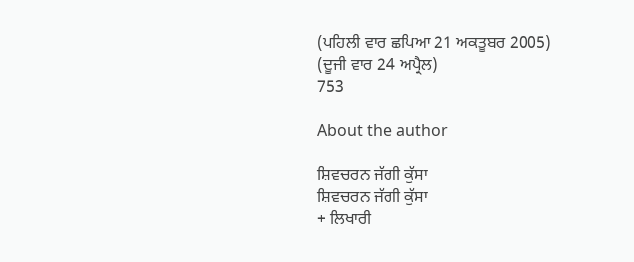(ਪਹਿਲੀ ਵਾਰ ਛਪਿਆ 21 ਅਕਤੂਬਰ 2005)
(ਦੂਜੀ ਵਾਰ 24 ਅਪ੍ਰੈਲ)
753

About the author

ਸ਼ਿਵਚਰਨ ਜੱਗੀ ਕੁੱਸਾ
ਸ਼ਿਵਚਰਨ ਜੱਗੀ ਕੁੱਸਾ
+ ਲਿਖਾਰੀ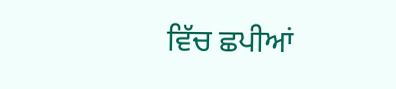ਵਿੱਚ ਛਪੀਆਂ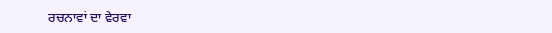ਰਚਨਾਵਾਂ ਦਾ ਵੇਰਵਾ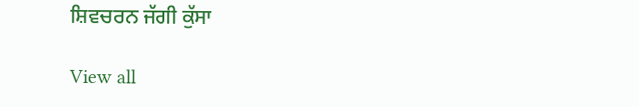ਸ਼ਿਵਚਰਨ ਜੱਗੀ ਕੁੱਸਾ

View all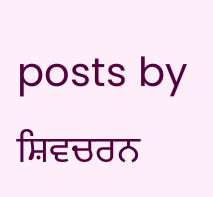posts by ਸ਼ਿਵਚਰਨ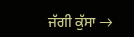ਜੱਗੀ ਕੁੱਸਾ →